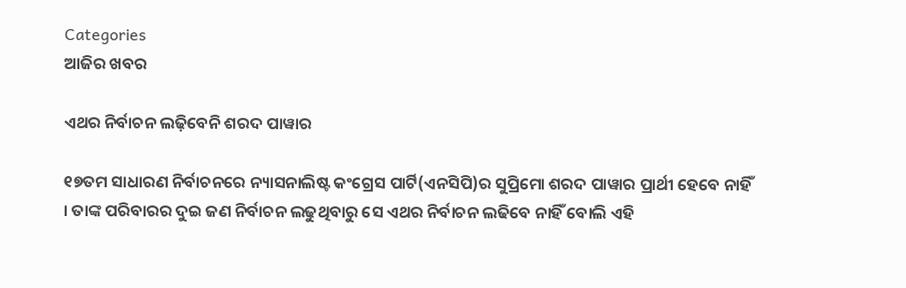Categories
ଆଜିର ଖବର

ଏଥର ନିର୍ବାଚନ ଲଢ଼ିବେନି ଶରଦ ପାୱାର

୧୭ତମ ସାଧାରଣ ନିର୍ବାଚନରେ ନ୍ୟାସନାଲିଷ୍ଟ କଂଗ୍ରେସ ପାର୍ଟି(ଏନସିପି)ର ସୁପ୍ରିମୋ ଶରଦ ପାୱାର ପ୍ରାର୍ଥୀ ହେବେ ନାହିଁ । ତାଙ୍କ ପରିବାରର ଦୁଇ ଜଣ ନିର୍ବାଚନ ଲଢୁଥିବାରୁ ସେ ଏଥର ନିର୍ବାଚନ ଲଢିବେ ନାହିଁ ବୋଲି ଏହି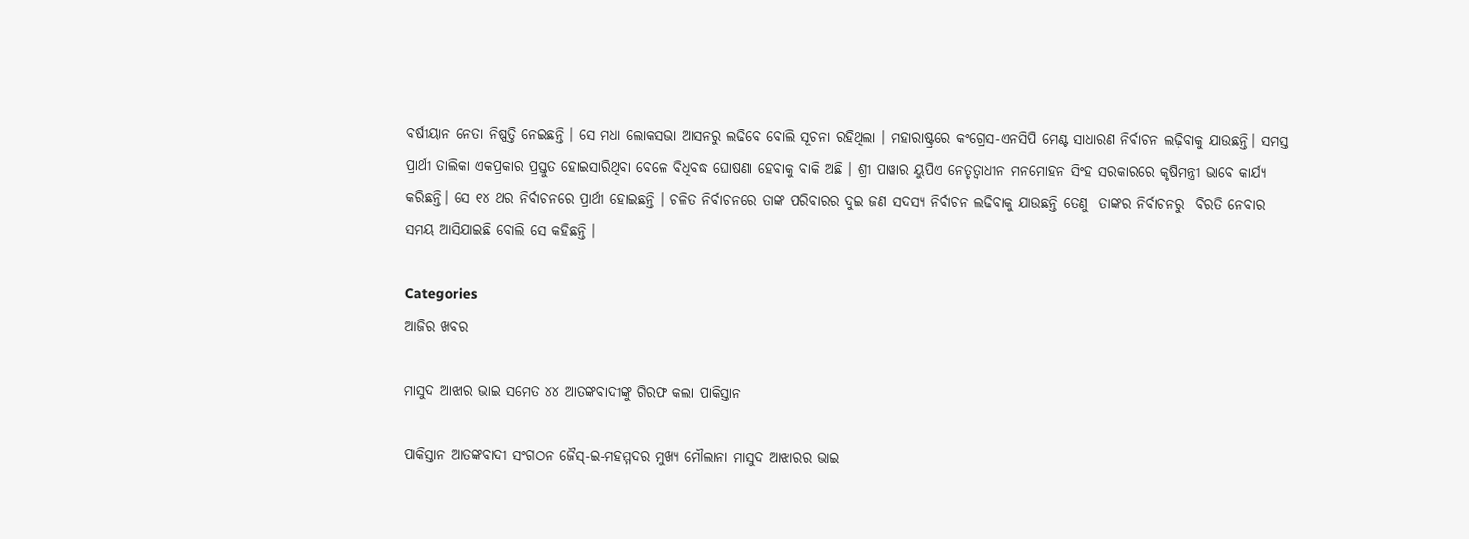ବର୍ଷୀୟାନ ନେତା ନିଷ୍ପତ୍ତି ନେଇଛନ୍ତି । ସେ ମଧା ଲୋକସଭା ଆସନରୁ ଲଢିବେ ବୋଲି ସୂଚନା ରହିଥିଲା । ମହାରାଷ୍ଟ୍ରରେ କଂଗ୍ରେସ-ଏନସିପି ମେଣ୍ଟ ସାଧାରଣ ନିର୍ବାଚନ ଲଢ଼ିବାକୁ ଯାଉଛନ୍ତି। ସମସ୍ତ ପ୍ରାର୍ଥୀ ତାଲିକା ଏକପ୍ରକାର ପ୍ରସ୍ତୁତ ହୋଇସାରିଥିବା ବେଳେ ବିଧିବଦ୍ଧ ଘୋଷଣା ହେବାକୁ ବାକି ଅଛି । ଶ୍ରୀ ପାୱାର ୟୁପିଏ ନେତୃତ୍ଵାଧୀନ ମନମୋହନ ସିଂହ ସରକାରରେ କୃଷିମନ୍ତ୍ରୀ ଭାବେ କାର୍ଯ୍ୟ କରିଛନ୍ତି। ସେ ୧୪ ଥର ନିର୍ବାଚନରେ ପ୍ରାର୍ଥୀ ହୋଇଛନ୍ତି । ଚଳିତ ନିର୍ବାଚନରେ ତାଙ୍କ ପରିବାରର ଦୁଇ ଜଣ ସଦସ୍ୟ ନିର୍ବାଚନ ଲଢିବାକୁ ଯାଉଛନ୍ତି ତେଣୁ  ତାଙ୍କର ନିର୍ବାଚନରୁ  ବିରତି ନେବାର ସମୟ ଆସିଯାଇଛି ବୋଲି ସେ କହିଛନ୍ତି ।

Categories
ଆଜିର ଖବର

ମାସୁଦ ଆଝାର ଭାଇ ସମେତ ୪୪ ଆତଙ୍କବାଦୀଙ୍କୁ ଗିରଫ କଲା ପାକିସ୍ତାନ

ପାକିସ୍ତାନ ଆତଙ୍କବାଦୀ ସଂଗଠନ ଜୈସ୍‌-ଇ-ମହମ୍ମଦର ମୁଖ୍ୟ ମୌଲାନା ମାସୁଦ ଆଝାରର ଭାଇ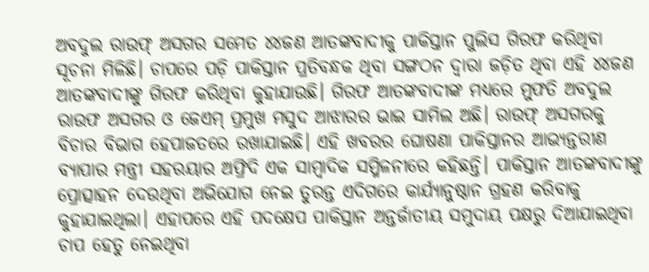ଅବଦୁଲ ରାଉଫ୍‌ ଅସଗର ସମେତ ୪୪ଜଣ ଆତଙ୍କବାଦୀକୁ ପାକିସ୍ତାନ ପୁଲିସ ଗିରଫ କରିଥିବା ସୂଚନା ମିଳିଛି। ଚାପରେ ପଡ଼ି ପାକିସ୍ତାନ ପ୍ରତିବନ୍ଧକ ଥିବା ସଙ୍ଗଠନ ଦ୍ୱାରା ଜଡ଼ିତ ଥିବା ଏହି ୪୪ଜଣ ଆତଙ୍କବାଦୀଙ୍କୁ ଗିରଫ କରିଥିବା କୁହାଯାଉଛି। ଗିରଫ ଆତଙ୍କବାଦୀଙ୍କ ମଧ୍ୟରେ ମୁଫତି ଅବଦୁଲ ରାଉଫ ଅସଗର ଓ ଜେଏମ୍‌ ପ୍ରମୁଖ ମସୁଦ ଆଝାରର ଭାଇ ସାମିଲ ଅଛି। ରାଉଫ୍‌ ଅସଗରକୁ  ବିଚାର ବିଭାଗ ହେପାଜତରେ ରଖାଯାଇଛି। ଏହି ଖବରର ଘୋଷଣା ପାକିସ୍ତାନର ଆଭ୍ୟନ୍ତରୀଣ ବ୍ୟାପାର ମନ୍ତ୍ରୀ ସହରୟାର ଅଫ୍ରିଦି ଏକ ସାମ୍ବାଦିକ ସମ୍ମିଳନୀରେ କହିଛନ୍ତି। ପାକିସ୍ତାନ ଆତଙ୍କବାଦୀଙ୍କୁ ପ୍ରୋତ୍ସାହନ ଦେଉଥିବା ଅଭିଯୋଗ ନେଇ ତୁରନ୍ତ ଏଦିଗରେ କାର୍ଯ୍ୟାନୁଷ୍ଠାନ ଗ୍ରହଣ କରିବାକୁ କୁହାଯାଇଥିଲା। ଏହାପରେ ଏହି ପଦକ୍ଷେପ ପାକିସ୍ତାନ ଅନ୍ତର୍ଜାତୀୟ ସମୁଦାୟ ପକ୍ଷରୁ ଦିଆଯାଇଥିବା ଚାପ ହେତୁ ନେଇଥିବା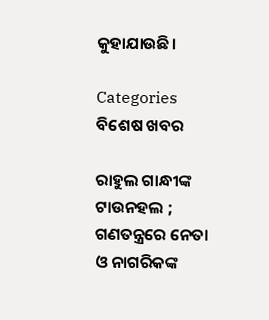କୁହାଯାଉଛି।

Categories
ବିଶେଷ ଖବର

ରାହୁଲ ଗାନ୍ଧୀଙ୍କ ଟାଉନହଲ ; ଗଣତନ୍ତ୍ରରେ ନେତା ଓ ନାଗରିକଙ୍କ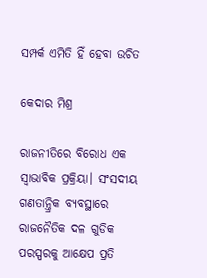ସମ୍ପର୍କ ଏମିତି ହିଁ ହେବା ଉଚିତ

କେଦାର ମିଶ୍ର

ରାଜନୀତିରେ ବିରୋଧ ଏକ ସ୍ଵାଭାବିକ ପ୍ରକ୍ରିୟା। ସଂସଦୀୟ ଗଣତାନ୍ତ୍ରିକ ବ୍ୟବସ୍ଥାରେ ରାଜନୈତିକ ଦଳ ଗୁଡିକ ପରସ୍ପରକୁ ଆକ୍ଷେପ ପ୍ରତି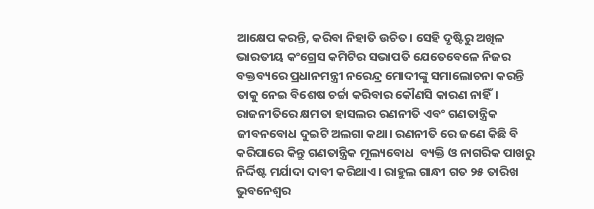ଆକ୍ଷେପ କରନ୍ତି, କରିବା ନିହାତି ଉଚିତ। ସେହି ଦୃଷ୍ଟିରୁ ଅଖିଳ ଭାରତୀୟ କଂଗ୍ରେସ କମିଟିର ସଭାପତି ଯେତେବେଳେ ନିଜର ବକ୍ତବ୍ୟରେ ପ୍ରଧାନମନ୍ତ୍ରୀ ନରେନ୍ଦ୍ର ମୋଦୀଙ୍କୁ ସମାଲୋଚନା କରନ୍ତି ତାକୁ ନେଇ ବିଶେଷ ଚର୍ଚ୍ଚା କରିବାର କୌଣସି କାରଣ ନାହିଁ। ରାଜନୀତିରେ କ୍ଷମତା ହାସଲର ରଣନୀତି ଏବଂ ଗଣତାନ୍ତ୍ରିକ ଜୀବନବୋଧ ଦୁଇଟି ଅଲଗା କଥା। ରଣନୀତି ରେ ଜଣେ କିଛି ବି କରିପାରେ କିନ୍ତୁ ଗଣତାନ୍ତ୍ରିକ ମୂଲ୍ୟବୋଧ  ବ୍ୟକ୍ତି ଓ ନାଗରିକ ପାଖରୁ ନିର୍ଦ୍ଦିଷ୍ଟ ମର୍ଯାଦା ଦାବୀ କରିଥାଏ। ରାହୁଲ ଗାନ୍ଧୀ ଗତ ୨୫ ତାରିଖ ଭୁବନେଶ୍ୱର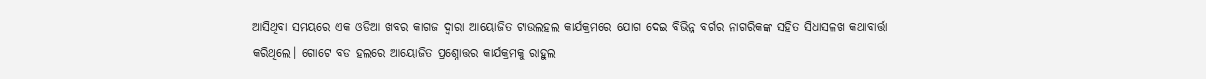ଆସିଥିବା ସମୟରେ ଏକ ଓଡିଆ ଖବର କାଗଜ ଦ୍ଵାରା ଆୟୋଜିତ ଟାଉଲହଲ କାର୍ଯକ୍ରମରେ ଯୋଗ ଦେଇ ବିଭିନ୍ନ ବର୍ଗର ନାଗରିକଙ୍କ ସହିତ ସିଧାସଳଖ କଥାବାର୍ତ୍ତା କରିଥିଲେ। ଗୋଟେ ବଡ ହଲରେ ଆୟୋଜିତ ପ୍ରଶ୍ନୋତ୍ତର କାର୍ଯକ୍ରମକୁ ରାହୁଲ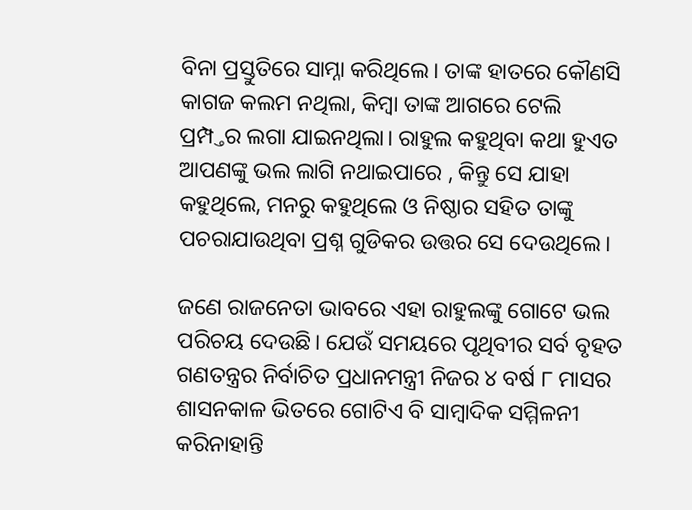ବିନା ପ୍ରସ୍ତୁତିରେ ସାମ୍ନା କରିଥିଲେ। ତାଙ୍କ ହାତରେ କୌଣସି କାଗଜ କଲମ ନଥିଲା, କିମ୍ବା ତାଙ୍କ ଆଗରେ ଟେଲି ପ୍ରମ୍ପ୍ତର ଲଗା ଯାଇନଥିଲା। ରାହୁଲ କହୁଥିବା କଥା ହୁଏତ ଆପଣଙ୍କୁ ଭଲ ଲାଗି ନଥାଇପାରେ , କିନ୍ତୁ ସେ ଯାହା କହୁଥିଲେ, ମନରୁ କହୁଥିଲେ ଓ ନିଷ୍ଠାର ସହିତ ତାଙ୍କୁ ପଚରାଯାଉଥିବା ପ୍ରଶ୍ନ ଗୁଡିକର ଉତ୍ତର ସେ ଦେଉଥିଲେ।

ଜଣେ ରାଜନେତା ଭାବରେ ଏହା ରାହୁଲଙ୍କୁ ଗୋଟେ ଭଲ ପରିଚୟ ଦେଉଛି। ଯେଉଁ ସମୟରେ ପୃଥିବୀର ସର୍ବ ବୃହତ ଗଣତନ୍ତ୍ରର ନିର୍ବାଚିତ ପ୍ରଧାନମନ୍ତ୍ରୀ ନିଜର ୪ ବର୍ଷ ୮ ମାସର ଶାସନକାଳ ଭିତରେ ଗୋଟିଏ ବି ସାମ୍ବାଦିକ ସମ୍ମିଳନୀ କରିନାହାନ୍ତି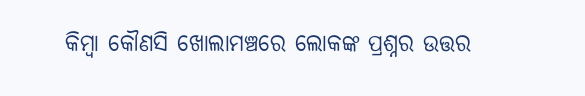କିମ୍ବା କୌଣସି ଖୋଲାମଞ୍ଚରେ ଲୋକଙ୍କ ପ୍ରଶ୍ନର ଉତ୍ତର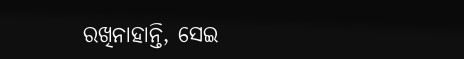ରଖିନାହାନ୍ତି, ସେଇ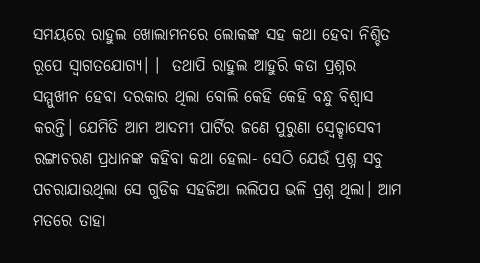ସମୟରେ ରାହୁଲ ଖୋଲାମନରେ ଲୋକଙ୍କ ସହ କଥା ହେବା ନିଶ୍ଚିତ ରୂପେ ସ୍ବାଗତଯୋଗ୍ୟ। ।  ତଥାପି ରାହୁଲ ଆହୁରି କଡା ପ୍ରଶ୍ନର ସମ୍ମୁଖୀନ ହେବା ଦରକାର ଥିଲା ବୋଲି କେହି କେହି ବନ୍ଧୁ ବିଶ୍ଵାସ କରନ୍ତି। ଯେମିତି ଆମ ଆଦମୀ ପାର୍ଟିର ଜଣେ ପୁରୁଣା ସ୍ଵେଚ୍ଚ୍ହାସେବୀ ରଙ୍ଗାଚରଣ ପ୍ରଧାନଙ୍କ କହିବା କଥା ହେଲା- ସେଠି ଯେଉଁ ପ୍ରଶ୍ନ ସବୁ ପଚରାଯାଉଥିଲା ସେ ଗୁଡିକ ସହଜିଆ ଲଲିପପ ଭଳି ପ୍ରଶ୍ନ ଥିଲା। ଆମ ମତରେ ତାହା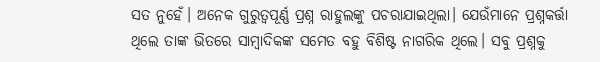ସତ ନୁହେଁ। ଅନେକ ଗୁରୁତ୍ୱପୂର୍ଣ୍ଣ ପ୍ରଶ୍ନ ରାହୁଲଙ୍କୁ ପଚରାଯାଇଥିଲା। ଯେଉଁମାନେ ପ୍ରଶ୍ନକର୍ତ୍ତା ଥିଲେ ତାଙ୍କ ଭିତରେ ସାମ୍ବାଦିକଙ୍କ ସମେତ ବହୁ ବିଶିଷ୍ଟ ନାଗରିକ ଥିଲେ। ସବୁ ପ୍ରଶ୍ନକୁ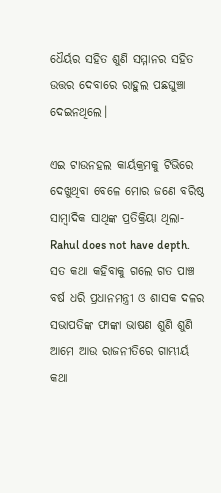ଧୈର୍ୟର ସହିତ ଶୁଣି ସମ୍ମାନର ସହିତ ଉତ୍ତର ଦେବାରେ ରାହୁଲ ପଛଘୁଞ୍ଚା ଦେଇନଥିଲେ।

ଏଇ ଟାଉନହଲ କାର୍ୟକ୍ରମକୁ ଟିଭିରେ ଦେଖୁଥିବା ବେଳେ ମୋର ଜଣେ ବରିଷ୍ଠ ସାମ୍ବାଦିକ ସାଥିଙ୍କ ପ୍ରତିକ୍ରିୟା ଥିଲା- Rahul does not have depth. ସତ କଥା କହିବାକୁ ଗଲେ ଗତ ପାଞ୍ଚ ବର୍ଷ ଧରି ପ୍ରଧାନମନ୍ତ୍ରୀ ଓ ଶାସକ ଦଳର ସଭାପତିଙ୍କ ଫାଙ୍କା ଭାଷଣ ଶୁଣି ଶୁଣି ଆମେ ଆଉ ରାଜନୀତିରେ ଗାମ୍ଭୀର୍ୟ କଥା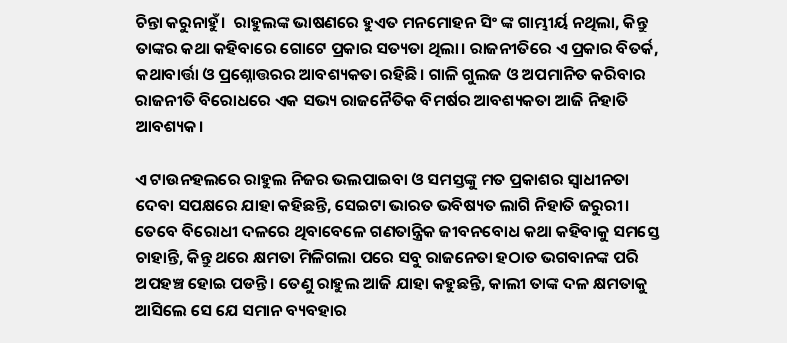ଚିନ୍ତା କରୁନାହୁଁ।  ରାହୁଲଙ୍କ ଭାଷଣରେ ହୁଏତ ମନମୋହନ ସିଂ ଙ୍କ ଗାମ୍ଭୀର୍ୟ ନଥିଲା, କିନ୍ତୁ ତାଙ୍କର କଥା କହିବାରେ ଗୋଟେ ପ୍ରକାର ସତ୍ୟତା ଥିଲା। ରାଜନୀତିରେ ଏ ପ୍ରକାର ବିତର୍କ, କଥାବାର୍ତ୍ତା ଓ ପ୍ରଶ୍ନୋତ୍ତରର ଆବଶ୍ୟକତା ରହିଛି। ଗାଳି ଗୁଲଜ ଓ ଅପମାନିତ କରିବାର ରାଜନୀତି ବିରୋଧରେ ଏକ ସଭ୍ୟ ରାଜନୈତିକ ବିମର୍ଷର ଆବଶ୍ୟକତା ଆଜି ନିହାତି ଆବଶ୍ୟକ।

ଏ ଟାଉନହଲରେ ରାହୁଲ ନିଜର ଭଲପାଇବା ଓ ସମସ୍ତଙ୍କୁ ମତ ପ୍ରକାଶର ସ୍ଵାଧୀନତା ଦେବା ସପକ୍ଷରେ ଯାହା କହିଛନ୍ତି, ସେଇଟା ଭାରତ ଭବିଷ୍ୟତ ଲାଗି ନିହାତି ଜରୁରୀ। ତେବେ ବିରୋଧୀ ଦଳରେ ଥିବାବେଳେ ଗଣତାନ୍ତ୍ରିକ ଜୀବନବୋଧ କଥା କହିବାକୁ ସମସ୍ତେ ଚାହାନ୍ତି, କିନ୍ତୁ ଥରେ କ୍ଷମତା ମିଳିଗଲା ପରେ ସବୁ ରାଜନେତା ହଠାତ ଭଗବାନଙ୍କ ପରି ଅପହଞ୍ଚ ହୋଇ ପଡନ୍ତି। ତେଣୁ ରାହୁଲ ଆଜି ଯାହା କହୁଛନ୍ତି, କାଲୀ ତାଙ୍କ ଦଳ କ୍ଷମତାକୁ ଆସିଲେ ସେ ଯେ ସମାନ ବ୍ୟବହାର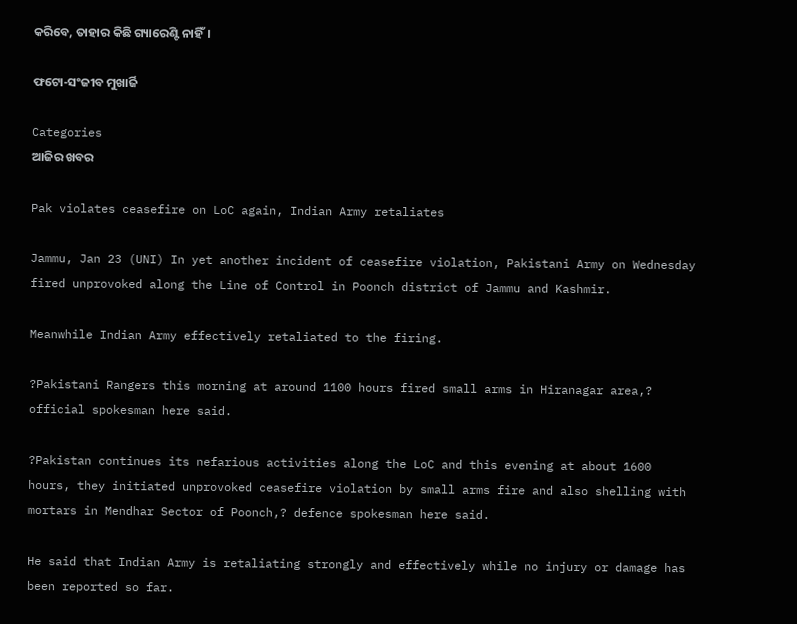କରିବେ, ତାହାର କିଛି ଗ୍ୟାରେଣ୍ଟି ନାହିଁ।

ଫଟୋ-ସଂଜୀବ ମୁଖାର୍ଜି

Categories
ଆଜିର ଖବର

Pak violates ceasefire on LoC again, Indian Army retaliates

Jammu, Jan 23 (UNI) In yet another incident of ceasefire violation, Pakistani Army on Wednesday fired unprovoked along the Line of Control in Poonch district of Jammu and Kashmir.

Meanwhile Indian Army effectively retaliated to the firing.

?Pakistani Rangers this morning at around 1100 hours fired small arms in Hiranagar area,? official spokesman here said.

?Pakistan continues its nefarious activities along the LoC and this evening at about 1600 hours, they initiated unprovoked ceasefire violation by small arms fire and also shelling with mortars in Mendhar Sector of Poonch,? defence spokesman here said.

He said that Indian Army is retaliating strongly and effectively while no injury or damage has been reported so far.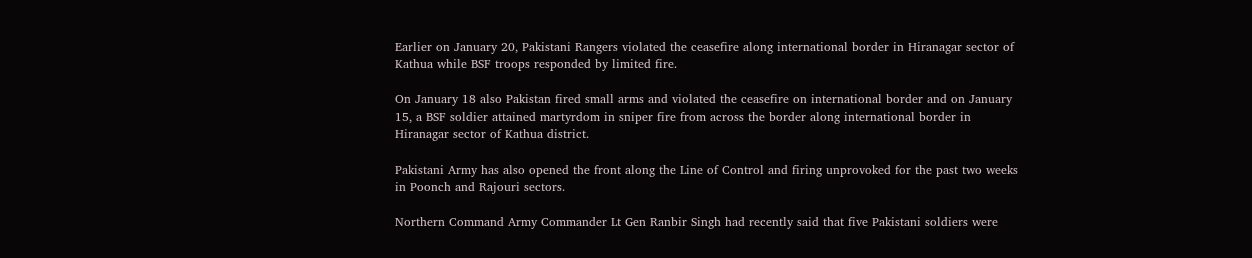Earlier on January 20, Pakistani Rangers violated the ceasefire along international border in Hiranagar sector of Kathua while BSF troops responded by limited fire.

On January 18 also Pakistan fired small arms and violated the ceasefire on international border and on January 15, a BSF soldier attained martyrdom in sniper fire from across the border along international border in Hiranagar sector of Kathua district.

Pakistani Army has also opened the front along the Line of Control and firing unprovoked for the past two weeks in Poonch and Rajouri sectors.

Northern Command Army Commander Lt Gen Ranbir Singh had recently said that five Pakistani soldiers were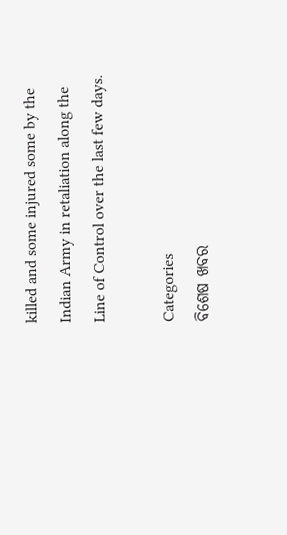killed and some injured some by the Indian Army in retaliation along the Line of Control over the last few days.

Categories
ବିଶେଷ ଖବର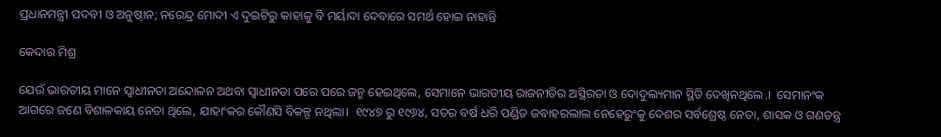ପ୍ରଧାନମନ୍ତ୍ରୀ ପଦବୀ ଓ ଅନୁଷ୍ଠାନ; ନରେନ୍ଦ୍ର ମୋଦୀ ଏ ଦୁଇଟିରୁ କାହାକୁ ବି ମର୍ୟାଦା ଦେବାରେ ସମର୍ଥ ହୋଇ ନାହାନ୍ତି

କେଦାର ମିଶ୍ର

ଯେଉଁ ଭାରତୀୟ ମାନେ ସ୍ବାଧୀନତା ଅନ୍ଦୋଳନ ଅଥବା ସ୍ବାଧୀନତା ପରେ ପରେ ଜନ୍ମ ହେଇଥିଲେ, ସେମାନେ ଭାରତୀୟ ରାଜନୀତିର ଅସ୍ଥିରତା ଓ ଦୋଦୁଲ୍ୟମାନ ସ୍ଥିତି ଦେଖିନଥିଲେ.।  ସେମାନଂକ ଆଗରେ ଜଣେ ବିଶାଳକାୟ ନେତା ଥିଲେ, ଯାହାଂକର କୌଣସି ବିକଳ୍ପ ନଥିଲା।  ୧୯୪୭ ରୁ ୧୯୬୪, ସତର ବର୍ଷ ଧରି ପଣ୍ଡିତ ଜବାହରଲାଲ ନେହେରୁଂକୁ ଦେଶର ସର୍ବଶ୍ରେଷ୍ଠ ନେତା, ଶାସକ ଓ ଗଣତନ୍ତ୍ର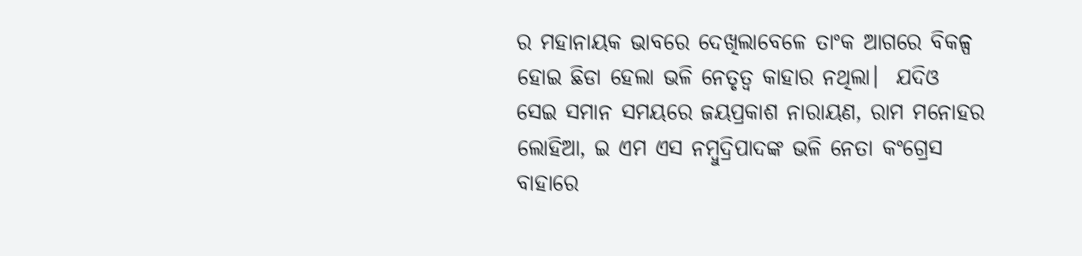ର ମହାନାୟକ ଭାବରେ ଦେଖିଲାବେଳେ ତାଂକ ଆଗରେ ବିକଳ୍ପ ହୋଇ ଛିଡା ହେଲା ଭଳି ନେତୃତ୍ବ କାହାର ନଥିଲା।  ଯଦିଓ ସେଇ ସମାନ ସମୟରେ ଜୟପ୍ରକାଶ ନାରାୟଣ, ରାମ ମନୋହର ଲୋହିଆ, ଇ ଏମ ଏସ ନମ୍ବୁଦ୍ରିପାଦଙ୍କ ଭଳି ନେତା କଂଗ୍ରେସ ବାହାରେ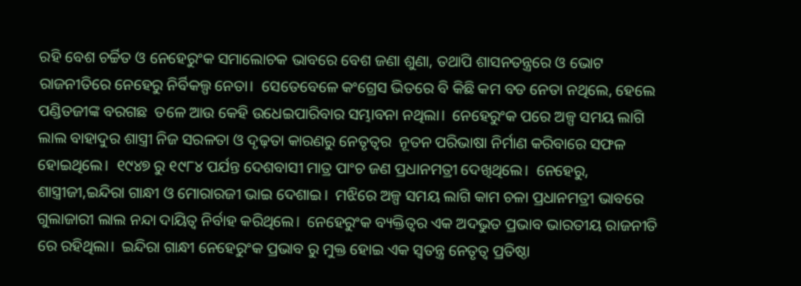ରହି ବେଶ ଚର୍ଚ୍ଚିତ ଓ ନେହେରୁଂକ ସମାଲୋଚକ ଭାବରେ ବେଶ ଜଣା ଶୁଣା, ତଥାପି ଶାସନତନ୍ତ୍ରରେ ଓ ଭୋଟ ରାଜନୀତିରେ ନେହେରୁ ନିର୍ବିକଲ୍ପ ନେତା।  ସେତେବେଳେ କଂଗ୍ରେସ ଭିତରେ ବି କିଛି କମ ବଡ ନେତା ନଥିଲେ, ହେଲେ ପଣ୍ଡିତଜୀଙ୍କ ବରଗଛ  ତଳେ ଆଉ କେହି ଉଧେଇପାରିବାର ସମ୍ଭାବନା ନଥିଲା।  ନେହେରୁଂକ ପରେ ଅଳ୍ପ ସମୟ ଲାଗି ଲାଲ ବାହାଦୁର ଶାସ୍ତ୍ରୀ ନିଜ ସରଳତା ଓ ଦୃଢ଼ତା କାରଣରୁ ନେତୃତ୍ବର  ନୂତନ ପରିଭାଷା ନିର୍ମାଣ କରିବାରେ ସଫଳ ହୋଇଥିଲେ।  ୧୯୪୭ ରୁ ୧୯୮୪ ପର୍ଯନ୍ତ ଦେଶବାସୀ ମାତ୍ର ପାଂଚ ଜଣ ପ୍ରଧାନମତ୍ରୀ ଦେଖିଥିଲେ।  ନେହେରୁ, ଶାସ୍ତ୍ରୀଜୀ,ଇନ୍ଦିରା ଗାନ୍ଧୀ ଓ ମୋରାରଜୀ ଭାଇ ଦେଶାଇ।  ମଝିରେ ଅଳ୍ପ ସମୟ ଲାଗି କାମ ଚଳା ପ୍ରଧାନମତ୍ରୀ ଭାବରେ ଗୁଲାଜାରୀ ଲାଲ ନନ୍ଦା ଦାୟିତ୍ବ ନିର୍ବାହ କରିଥିଲେ।  ନେହେରୁଂକ ବ୍ୟକ୍ତିତ୍ବର ଏକ ଅଦଭୁତ ପ୍ରଭାବ ଭାରତୀୟ ରାଜନୀତି ରେ ରହିଥିଲା।  ଇନ୍ଦିରା ଗାନ୍ଧୀ ନେହେରୁଂକ ପ୍ରଭାବ ରୁ ମୁକ୍ତ ହୋଇ ଏକ ସ୍ବତନ୍ତ୍ର ନେତୃତ୍ବ ପ୍ରତିଷ୍ଠା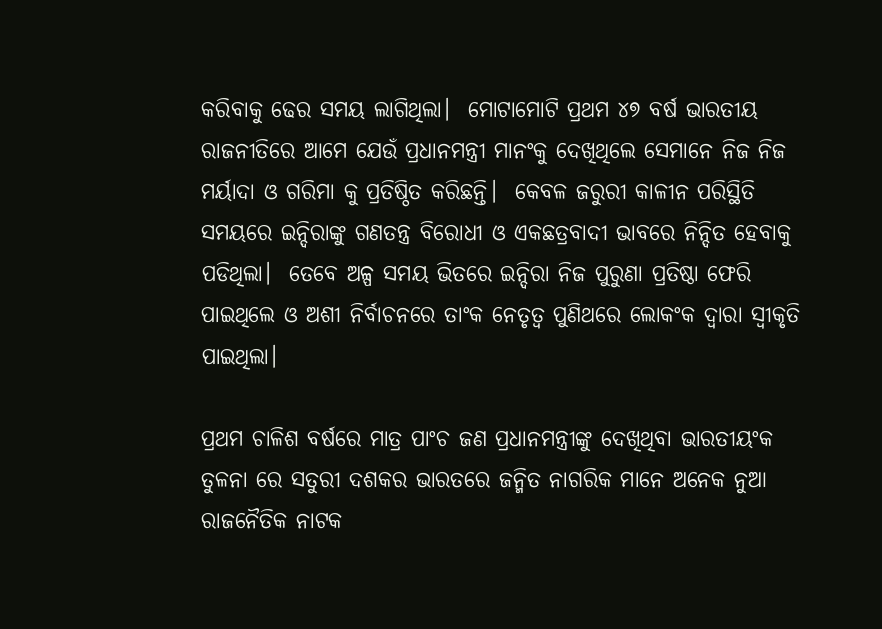କରିବାକୁ ଢେର ସମୟ ଲାଗିଥିଲା।  ମୋଟାମୋଟି ପ୍ରଥମ ୪୭ ବର୍ଷ ଭାରତୀୟ ରାଜନୀତିରେ ଆମେ ଯେଉଁ ପ୍ରଧାନମନ୍ତ୍ରୀ ମାନଂକୁ ଦେଖିଥିଲେ ସେମାନେ ନିଜ ନିଜ ମର୍ୟାଦା ଓ ଗରିମା କୁ ପ୍ରତିଷ୍ଠିତ କରିଛନ୍ତି।  କେବଳ ଜରୁରୀ କାଳୀନ ପରିସ୍ଥିତି ସମୟରେ ଇନ୍ଦିରାଙ୍କୁ ଗଣତନ୍ତ୍ର ବିରୋଧୀ ଓ ଏକଛତ୍ରବାଦୀ ଭାବରେ ନିନ୍ଦିତ ହେବାକୁ ପଡିଥିଲା।  ତେବେ ଅଳ୍ପ ସମୟ ଭିତରେ ଇନ୍ଦିରା ନିଜ ପୁରୁଣା ପ୍ରତିଷ୍ଠା ଫେରି ପାଇଥିଲେ ଓ ଅଶୀ ନିର୍ବାଚନରେ ତାଂକ ନେତୃତ୍ବ ପୁଣିଥରେ ଲୋକଂକ ଦ୍ବାରା ସ୍ବୀକୃତି ପାଇଥିଲା।

ପ୍ରଥମ ଚାଳିଶ ବର୍ଷରେ ମାତ୍ର ପାଂଚ ଜଣ ପ୍ରଧାନମନ୍ତ୍ରୀଙ୍କୁ ଦେଖିଥିବା ଭାରତୀୟଂକ ତୁଳନା ରେ ସତୁରୀ ଦଶକର ଭାରତରେ ଜନ୍ମିତ ନାଗରିକ ମାନେ ଅନେକ ନୁଆ ରାଜନୈତିକ ନାଟକ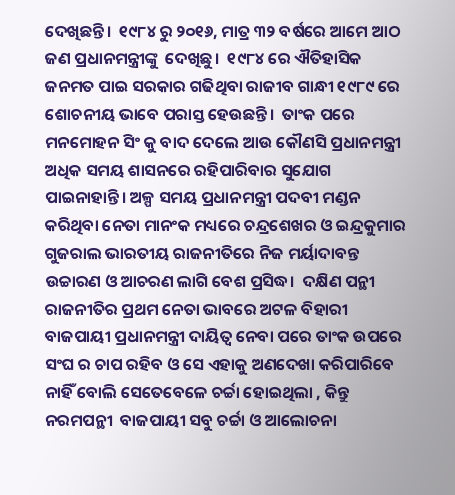ଦେଖିଛନ୍ତି।  ୧୯୮୪ ରୁ ୨୦୧୬, ମାତ୍ର ୩୨ ବର୍ଷରେ ଆମେ ଆଠ ଜଣ ପ୍ରଧାନମନ୍ତ୍ରୀଙ୍କୁ  ଦେଖିଛୁ।  ୧୯୮୪ ରେ ଐତିହାସିକ ଜନମତ ପାଇ ସରକାର ଗଢିଥିବା ରାଜୀବ ଗାନ୍ଧୀ ୧୯୮୯ ରେ ଶୋଚନୀୟ ଭାବେ ପରାସ୍ତ ହେଉଛନ୍ତି।  ତାଂକ ପରେ ମନମୋହନ ସିଂ କୁ ବାଦ ଦେଲେ ଆଉ କୌଣସି ପ୍ରଧାନମନ୍ତ୍ରୀ ଅଧିକ ସମୟ ଶାସନରେ ରହିପାରିବାର ସୁଯୋଗ ପାଇନାହାନ୍ତି। ଅଳ୍ପ ସମୟ ପ୍ରଧାନମନ୍ତ୍ରୀ ପଦବୀ ମଣ୍ଡନ କରିଥିବା ନେତା ମାନଂକ ମଧ୍ୟରେ ଚନ୍ଦ୍ରଶେଖର ଓ ଇନ୍ଦ୍ରକୁମାର ଗୁଜରାଲ ଭାରତୀୟ ରାଜନୀତିରେ ନିଜ ମର୍ୟାଦାବନ୍ତ ଉଚ୍ଚାରଣ ଓ ଆଚରଣ ଲାଗି ବେଶ ପ୍ରସିଦ୍ଧ।  ଦକ୍ଷିଣ ପନ୍ଥୀ ରାଜନୀତିର ପ୍ରଥମ ନେତା ଭାବରେ ଅଟଳ ବିହାରୀ ବାଜପାୟୀ ପ୍ରଧାନମନ୍ତ୍ରୀ ଦାୟିତ୍ବ ନେବା ପରେ ତାଂକ ଉପରେ ସଂଘ ର ଚାପ ରହିବ ଓ ସେ ଏହାକୁ ଅଣଦେଖା କରିପାରିବେ ନାହିଁ ବୋଲି ସେତେବେଳେ ଚର୍ଚ୍ଚା ହୋଇଥିଲା , କିନ୍ତୁ ନରମପନ୍ଥୀ  ବାଜପାୟୀ ସବୁ ଚର୍ଚ୍ଚା ଓ ଆଲୋଚନା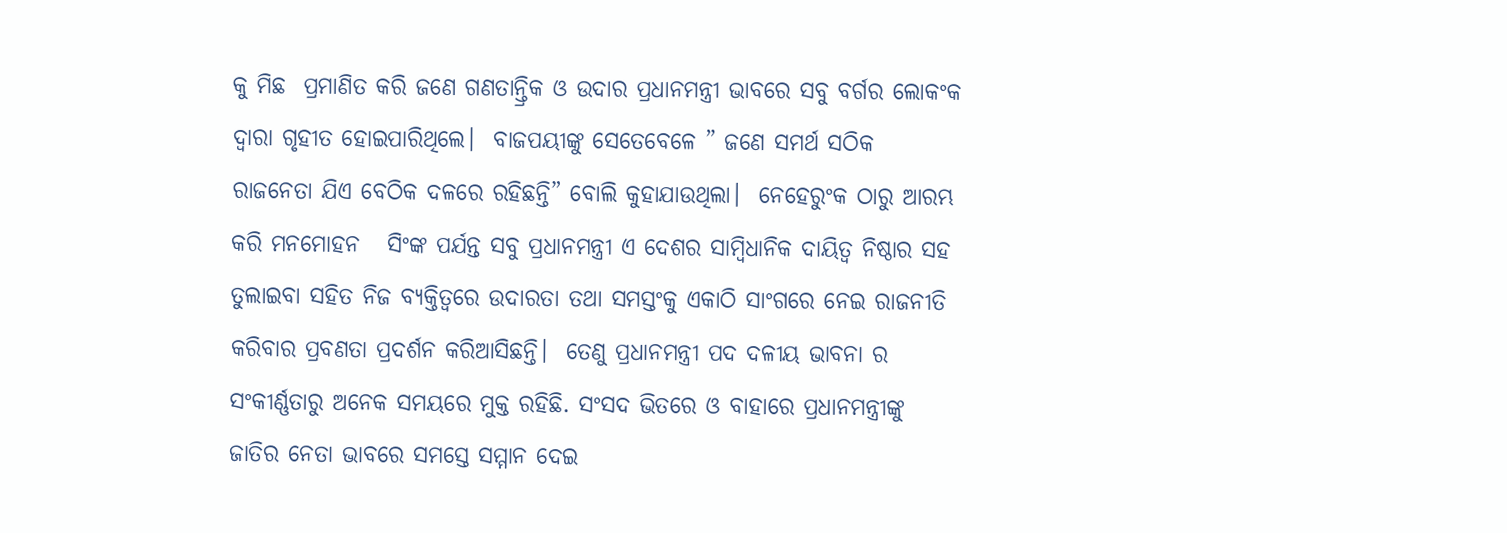କୁ ମିଛ  ପ୍ରମାଣିତ କରି ଜଣେ ଗଣତାନ୍ତ୍ରିକ ଓ ଉଦାର ପ୍ରଧାନମନ୍ତ୍ରୀ ଭାବରେ ସବୁ ବର୍ଗର ଲୋକଂକ ଦ୍ବାରା ଗୃହୀତ ହୋଇପାରିଥିଲେ।  ବାଜପୟୀଙ୍କୁ ସେତେବେଳେ ” ଜଣେ ସମର୍ଥ ସଠିକ ରାଜନେତା ଯିଏ ବେଠିକ ଦଳରେ ରହିଛନ୍ତି” ବୋଲି କୁହାଯାଉଥିଲା।  ନେହେରୁଂକ ଠାରୁ ଆରମ୍ଭ କରି ମନମୋହନ   ସିଂଙ୍କ ପର୍ଯନ୍ତ ସବୁ ପ୍ରଧାନମନ୍ତ୍ରୀ ଏ ଦେଶର ସାମ୍ବିଧାନିକ ଦାୟିତ୍ବ ନିଷ୍ଠାର ସହ ତୁଲାଇବା ସହିତ ନିଜ ବ୍ୟକ୍ତିତ୍ବରେ ଉଦାରତା ତଥା ସମସ୍ତଂକୁ ଏକାଠି ସାଂଗରେ ନେଇ ରାଜନୀତି କରିବାର ପ୍ରବଣତା ପ୍ରଦର୍ଶନ କରିଆସିଛନ୍ତି।  ତେଣୁ ପ୍ରଧାନମନ୍ତ୍ରୀ ପଦ ଦଳୀୟ ଭାବନା ର ସଂକୀର୍ଣ୍ଣତାରୁ ଅନେକ ସମୟରେ ମୁକ୍ତ ରହିଛି. ସଂସଦ ଭିତରେ ଓ ବାହାରେ ପ୍ରଧାନମନ୍ତ୍ରୀଙ୍କୁ ଜାତିର ନେତା ଭାବରେ ସମସ୍ତେ ସମ୍ମାନ ଦେଇ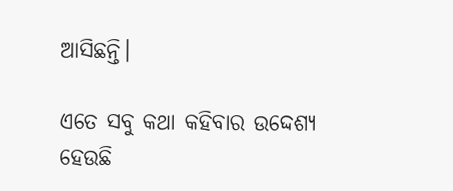ଆସିଛନ୍ତି।

ଏତେ ସବୁ କଥା କହିବାର ଉଦ୍ଦେଶ୍ୟ ହେଉଛି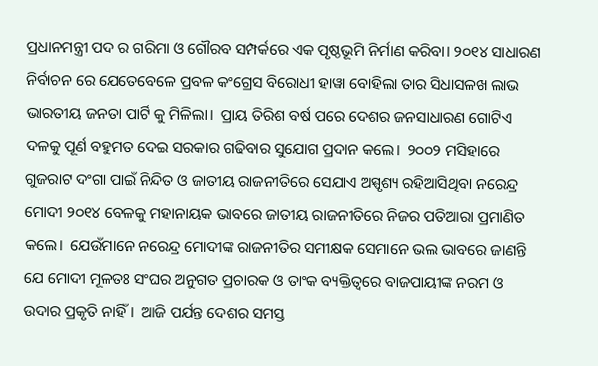ପ୍ରଧାନମନ୍ତ୍ରୀ ପଦ ର ଗରିମା ଓ ଗୌରବ ସମ୍ପର୍କରେ ଏକ ପୃଷ୍ଠଭୂମି ନିର୍ମାଣ କରିବା। ୨୦୧୪ ସାଧାରଣ ନିର୍ବାଚନ ରେ ଯେତେବେଳେ ପ୍ରବଳ କଂଗ୍ରେସ ବିରୋଧୀ ହାୱା ବୋହିଲା ତାର ସିଧାସଳଖ ଲାଭ ଭାରତୀୟ ଜନତା ପାର୍ଟି କୁ ମିଳିଲା।  ପ୍ରାୟ ତିରିଶ ବର୍ଷ ପରେ ଦେଶର ଜନସାଧାରଣ ଗୋଟିଏ ଦଳକୁ ପୂର୍ଣ ବହୁମତ ଦେଇ ସରକାର ଗଢିବାର ସୁଯୋଗ ପ୍ରଦାନ କଲେ।  ୨୦୦୨ ମସିହାରେ ଗୁଜରାଟ ଦଂଗା ପାଇଁ ନିନ୍ଦିତ ଓ ଜାତୀୟ ରାଜନୀତିରେ ସେଯାଏ ଅସ୍ପୃଶ୍ୟ ରହିଆସିଥିବା ନରେନ୍ଦ୍ର ମୋଦୀ ୨୦୧୪ ବେଳକୁ ମହାନାୟକ ଭାବରେ ଜାତୀୟ ରାଜନୀତିରେ ନିଜର ପତିଆରା ପ୍ରମାଣିତ କଲେ।  ଯେଉଁମାନେ ନରେନ୍ଦ୍ର ମୋଦୀଙ୍କ ରାଜନୀତିର ସମୀକ୍ଷକ ସେମାନେ ଭଲ ଭାବରେ ଜାଣନ୍ତି ଯେ ମୋଦୀ ମୂଳତଃ ସଂଘର ଅନୁଗତ ପ୍ରଚାରକ ଓ ତାଂକ ବ୍ୟକ୍ତିତ୍ବରେ ବାଜପାୟୀଙ୍କ ନରମ ଓ ଉଦାର ପ୍ରକୃତି ନାହିଁ।  ଆଜି ପର୍ଯନ୍ତ ଦେଶର ସମସ୍ତ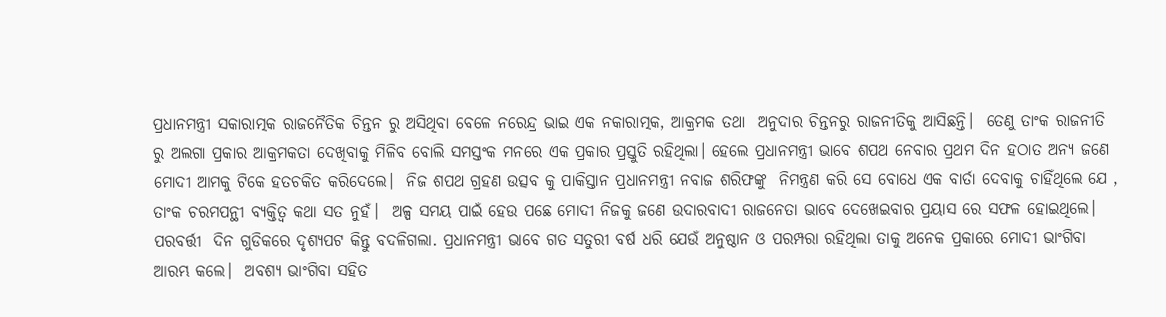ପ୍ରଧାନମନ୍ତ୍ରୀ ସକାରାତ୍ମକ ରାଜନୈତିକ ଚିନ୍ତନ ରୁ ଅସିଥିବା ବେଳେ ନରେନ୍ଦ୍ର ଭାଇ ଏକ ନକାରାତ୍ମକ, ଆକ୍ରମକ ତଥା  ଅନୁଦାର ଚିନ୍ତନରୁ ରାଜନୀତିକୁ ଆସିଛନ୍ତି।  ତେଣୁ ତାଂକ ରାଜନୀତି ରୁ ଅଲଗା ପ୍ରକାର ଆକ୍ରମକତା ଦେଖିବାକୁ ମିଳିବ ବୋଲି ସମସ୍ତଂକ ମନରେ ଏକ ପ୍ରକାର ପ୍ରସ୍ତୁତି ରହିଥିଲା। ହେଲେ ପ୍ରଧାନମନ୍ତ୍ରୀ ଭାବେ ଶପଥ ନେବାର ପ୍ରଥମ ଦିନ ହଠାତ ଅନ୍ୟ ଜଣେ ମୋଦୀ ଆମକୁ ଟିକେ ହତଚକିତ କରିଦେଲେ।  ନିଜ ଶପଥ ଗ୍ରହଣ ଉତ୍ସବ କୁ ପାକିସ୍ତାନ ପ୍ରଧାନମନ୍ତ୍ରୀ ନବାଜ ଶରିଫଙ୍କୁ  ନିମନ୍ତ୍ରଣ କରି ସେ ବୋଧେ ଏକ ବାର୍ତା ଦେବାକୁ ଚାହିଁଥିଲେ ଯେ , ତାଂକ ଚରମପନ୍ଥୀ ବ୍ୟକ୍ତିତ୍ବ କଥା ସତ ନୁହଁ।  ଅଳ୍ପ ସମୟ ପାଇଁ ହେଉ ପଛେ ମୋଦୀ ନିଜକୁ ଜଣେ ଉଦାରବାଦୀ ରାଜନେତା ଭାବେ ଦେଖେଇବାର ପ୍ରୟାସ ରେ ସଫଳ ହୋଇଥିଲେ।  ପରବର୍ତ୍ତୀ  ଦିନ ଗୁଡିକରେ ଦୃଶ୍ୟପଟ କିନ୍ତୁ ବଦଳିଗଲା. ପ୍ରଧାନମନ୍ତ୍ରୀ ଭାବେ ଗତ ସତୁରୀ ବର୍ଷ ଧରି ଯେଉଁ ଅନୁଷ୍ଠାନ ଓ ପରମ୍ପରା ରହିଥିଲା ତାକୁ ଅନେକ ପ୍ରକାରେ ମୋଦୀ ଭାଂଗିବା ଆରମ୍ଭ କଲେ।  ଅବଶ୍ୟ ଭାଂଗିବା ସହିତ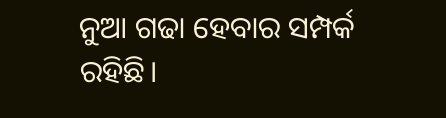ନୁଆ ଗଢା ହେବାର ସମ୍ପର୍କ ରହିଛି।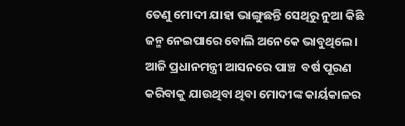ତେଣୁ ମୋଦୀ ଯାହା ଭାଙ୍ଗୁଛନ୍ତି ସେଥିରୁ ନୁଆ କିଛି ଜନ୍ମ ନେଇପାରେ ବୋଲି ଅନେକେ ଭାବୁଥିଲେ।  ଆଜି ପ୍ରଧାନମନ୍ତ୍ରୀ ଆସନରେ ପାଞ୍ଚ  ବର୍ଷ ପୂରଣ କରିବାକୁ ଯାଉଥିବା ଥିବା ମୋଦୀଙ୍କ କାର୍ୟକାଳର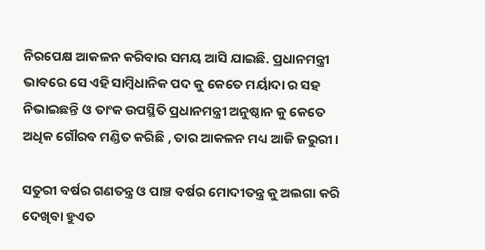ନିରପେକ୍ଷ ଆକଳନ କରିବାର ସମୟ ଆସି ଯାଇଛି. ପ୍ରଧାନମନ୍ତ୍ରୀ ଭାବରେ ସେ ଏହି ସାମ୍ବିଧାନିକ ପଦ କୁ କେତେ ମର୍ୟାଦା ର ସହ ନିଭାଇଛନ୍ତି ଓ ତାଂକ ଉପସ୍ଥିତି ପ୍ରଧାନମନ୍ତ୍ରୀ ଅନୁଷ୍ଠାନ କୁ କେତେ ଅଧିକ ଗୌରବ ମଣ୍ଡିତ କରିଛି , ତାର ଆକଳନ ମଧ୍ୟ ଆଜି ଜରୁରୀ।

ସତୁରୀ ବର୍ଷର ଗଣତନ୍ତ୍ର ଓ ପାଞ୍ଚ ବର୍ଷର ମୋଦୀତନ୍ତ୍ର କୁ ଅଲଗା କରି ଦେଖିବା ହୁଏତ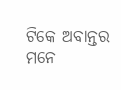ଟିକେ ଅବାନ୍ତର ମନେ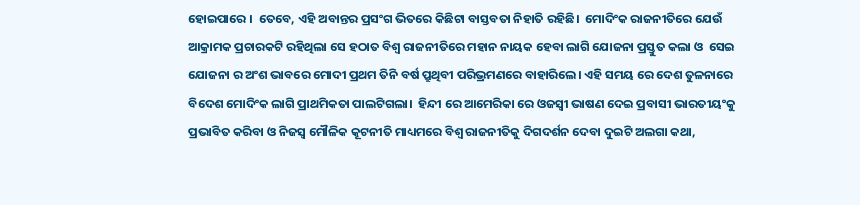ହୋଇପାରେ ।  ତେବେ, ଏହି ଅବାନ୍ତର ପ୍ରସଂଗ ଭିତରେ କିଛିଟା ବାସ୍ତବତା ନିହାତି ରହିଛି।  ମୋଦିଂକ ରାଜନୀତିରେ ଯେଉଁ ଆକ୍ରାମକ ପ୍ରଚାରକଟି ରହିଥିଲା ସେ ହଠାତ ବିଶ୍ବ ରାଜନୀତିରେ ମହାନ ନାୟକ ହେବା ଲାଗି ଯୋଜନା ପ୍ରସ୍ତୁତ କଲା ଓ  ସେଇ ଯୋଜନା ର ଅଂଶ ଭାବରେ ମୋଦୀ ପ୍ରଥମ ତିନି ବର୍ଷ ପ୍ରୁଥିବୀ ପରିଭ୍ରମଣରେ ବାହାରିଲେ। ଏହି ସମୟ ରେ ଦେଶ ତୁଳନାରେ ବିଦେଶ ମୋଦିଂକ ଲାଗି ପ୍ରାଥମିକତା ପାଲଟିଗଲା।  ହିନ୍ଦୀ ରେ ଆମେରିକା ରେ ଓଜସ୍ଵୀ ଭାଷଣ ଦେଇ ପ୍ରବାସୀ ଭାରତୀୟଂକୁ ପ୍ରଭାବିତ କରିବା ଓ ନିଜସ୍ବ ମୌଳିକ କୂଟନୀତି ମାଧ୍ୟମରେ ବିଶ୍ବ ରାଜନୀତିକୁ ଦିଗଦର୍ଶନ ଦେବା ଦୁଇଟି ଅଲଗା କଥା,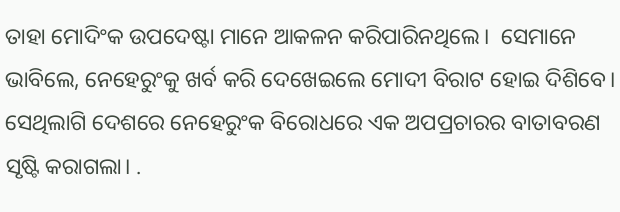ତାହା ମୋଦିଂକ ଉପଦେଷ୍ଟା ମାନେ ଆକଳନ କରିପାରିନଥିଲେ।  ସେମାନେ ଭାବିଲେ, ନେହେରୁଂକୁ ଖର୍ବ କରି ଦେଖେଇଲେ ମୋଦୀ ବିରାଟ ହୋଇ ଦିଶିବେ।  ସେଥିଲାଗି ଦେଶରେ ନେହେରୁଂକ ବିରୋଧରେ ଏକ ଅପପ୍ରଚାରର ବାତାବରଣ ସୃଷ୍ଟି କରାଗଲା। .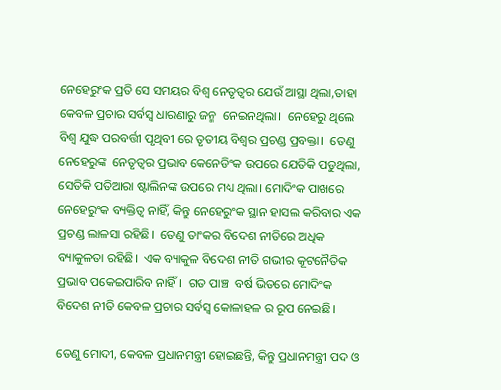ନେହେରୁଂକ ପ୍ରତି ସେ ସମୟର ବିଶ୍ବ ନେତୃତ୍ବର ଯେଉଁ ଆସ୍ଥା ଥିଲା,ତାହା କେବଳ ପ୍ରଚାର ସର୍ବସ୍ବ ଧାରଣାରୁ ଜନ୍ମ  ନେଇନଥିଲା।  ନେହେରୁ ଥିଲେ ବିଶ୍ବ ଯୁଦ୍ଧ ପରବର୍ତ୍ତୀ ପୃଥିବୀ ରେ ତୃତୀୟ ବିଶ୍ବର ପ୍ରଚଣ୍ଡ ପ୍ରବକ୍ତା।  ତେଣୁ ନେହେରୁଙ୍କ  ନେତୃତ୍ବର ପ୍ରଭାବ କେନେଡିଂକ ଉପରେ ଯେତିକି ପଡୁଥିଲା, ସେତିକି ପତିଆରା ଷ୍ଟାଲିନଙ୍କ ଉପରେ ମଧ୍ୟ ଥିଲା। ମୋଦିଂକ ପାଖରେ ନେହେରୁଂକ ବ୍ୟକ୍ତିତ୍ବ ନାହିଁ, କିନ୍ତୁ ନେହେରୁଂକ ସ୍ଥାନ ହାସଲ କରିବାର ଏକ ପ୍ରଚଣ୍ଡ ଲାଳସା ରହିଛି।  ତେଣୁ ତାଂକର ବିଦେଶ ନୀତିରେ ଅଧିକ ବ୍ୟାକୁଳତା ରହିଛି।  ଏକ ବ୍ୟାକୁଳ ବିଦେଶ ନୀତି ଗଭୀର କୂଟନୈତିକ ପ୍ରଭାବ ପକେଇପାରିବ ନାହିଁ।  ଗତ ପାଞ୍ଚ  ବର୍ଷ ଭିତରେ ମୋଦିଂକ ବିଦେଶ ନୀତି କେବଳ ପ୍ରଚାର ସର୍ବସ୍ବ କୋଳାହଳ ର ରୂପ ନେଇଛି।

ତେଣୁ ମୋଦୀ, କେବଳ ପ୍ରଧାନମନ୍ତ୍ରୀ ହୋଇଛନ୍ତି, କିନ୍ତୁ ପ୍ରଧାନମନ୍ତ୍ରୀ ପଦ ଓ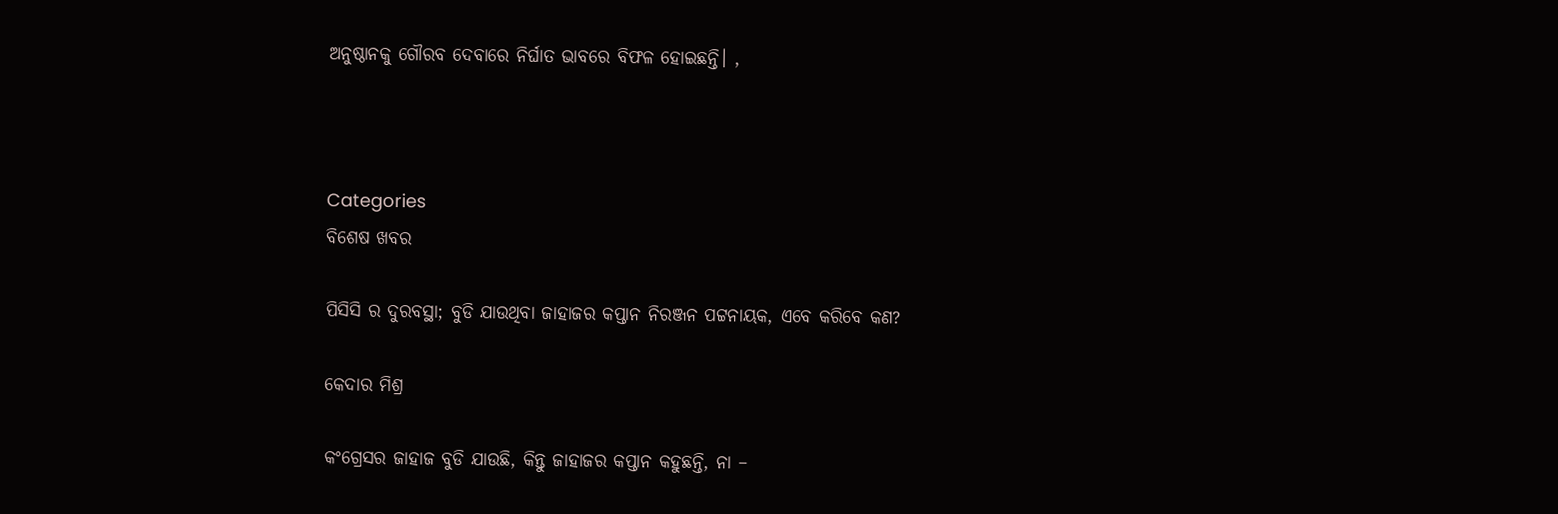ଅନୁଷ୍ଠାନକୁ ଗୌରବ ଦେବାରେ ନିର୍ଘାତ ଭାବରେ ବିଫଳ ହୋଇଛନ୍ତି। ,



Categories
ବିଶେଷ ଖବର

ପିସିସି ର ଦୁରବସ୍ଥା; ବୁଡି ଯାଉଥିବା ଜାହାଜର କପ୍ତାନ ନିରଞ୍ଜନ ପଟ୍ଟନାୟକ, ଏବେ କରିବେ କଣ?

କେଦାର ମିଶ୍ର

କଂଗ୍ରେସର ଜାହାଜ ବୁଡି ଯାଉଛି, କିନ୍ତୁ ଜାହାଜର କପ୍ତାନ କହୁଛନ୍ତି, ନା –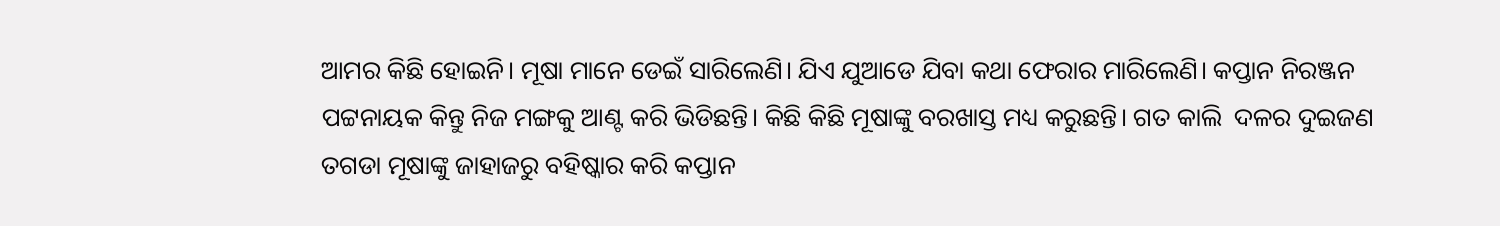ଆମର କିଛି ହୋଇନି। ମୂଷା ମାନେ ଡେଇଁ ସାରିଲେଣି। ଯିଏ ଯୁଆଡେ ଯିବା କଥା ଫେରାର ମାରିଲେଣି। କପ୍ତାନ ନିରଞ୍ଜନ ପଟ୍ଟନାୟକ କିନ୍ତୁ ନିଜ ମଙ୍ଗକୁ ଆଣ୍ଟ କରି ଭିଡିଛନ୍ତି। କିଛି କିଛି ମୂଷାଙ୍କୁ ବରଖାସ୍ତ ମଧ୍ୟ କରୁଛନ୍ତି। ଗତ କାଲି  ଦଳର ଦୁଇଜଣ ତଗଡା ମୂଷାଙ୍କୁ ଜାହାଜରୁ ବହିଷ୍କାର କରି କପ୍ତାନ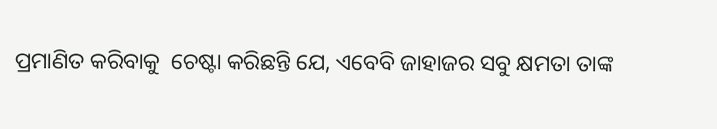ପ୍ରମାଣିତ କରିବାକୁ  ଚେଷ୍ଟା କରିଛନ୍ତି ଯେ, ଏବେବି ଜାହାଜର ସବୁ କ୍ଷମତା ତାଙ୍କ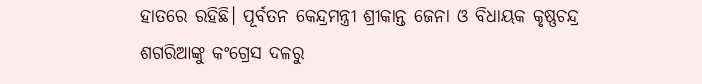ହାତରେ ରହିଛି। ପୂର୍ବତନ କେନ୍ଦ୍ରମନ୍ତ୍ରୀ ଶ୍ରୀକାନ୍ତ ଜେନା ଓ ବିଧାୟକ କୃଷ୍ଣଚନ୍ଦ୍ର ଶଗରିଆଙ୍କୁ କଂଗ୍ରେସ ଦଳରୁ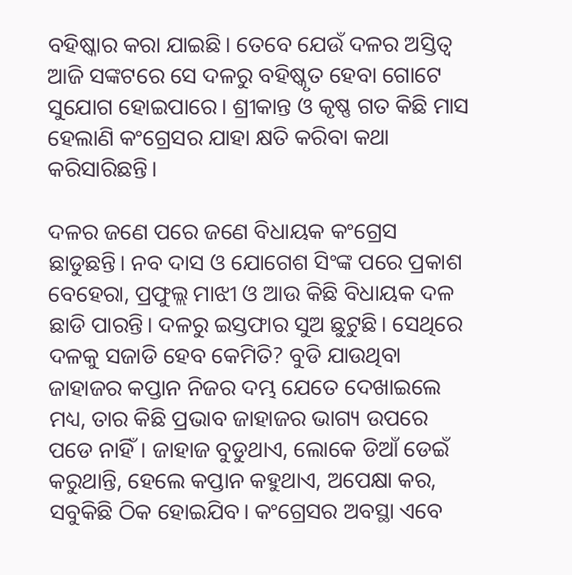ବହିଷ୍କାର କରା ଯାଇଛି। ତେବେ ଯେଉଁ ଦଳର ଅସ୍ତିତ୍ଵ ଆଜି ସଙ୍କଟରେ ସେ ଦଳରୁ ବହିଷ୍କୃତ ହେବା ଗୋଟେ ସୁଯୋଗ ହୋଇପାରେ। ଶ୍ରୀକାନ୍ତ ଓ କୃଷ୍ଣ ଗତ କିଛି ମାସ ହେଲାଣି କଂଗ୍ରେସର ଯାହା କ୍ଷତି କରିବା କଥା କରିସାରିଛନ୍ତି।

ଦଳର ଜଣେ ପରେ ଜଣେ ବିଧାୟକ କଂଗ୍ରେସ ଛାଡୁଛନ୍ତି। ନବ ଦାସ ଓ ଯୋଗେଶ ସିଂଙ୍କ ପରେ ପ୍ରକାଶ ବେହେରା, ପ୍ରଫୁଲ୍ଲ ମାଝୀ ଓ ଆଉ କିଛି ବିଧାୟକ ଦଳ ଛାଡି ପାରନ୍ତି। ଦଳରୁ ଇସ୍ତଫାର ସୁଅ ଛୁଟୁଛି। ସେଥିରେ ଦଳକୁ ସଜାଡି ହେବ କେମିତି? ବୁଡି ଯାଉଥିବା ଜାହାଜର କପ୍ତାନ ନିଜର ଦମ୍ଭ ଯେତେ ଦେଖାଇଲେ ମଧ୍ୟ, ତାର କିଛି ପ୍ରଭାବ ଜାହାଜର ଭାଗ୍ୟ ଉପରେ ପଡେ ନାହିଁ। ଜାହାଜ ବୁଡୁଥାଏ, ଲୋକେ ଡିଆଁ ଡେଇଁ କରୁଥାନ୍ତି, ହେଲେ କପ୍ତାନ କହୁଥାଏ, ଅପେକ୍ଷା କର, ସବୁକିଛି ଠିକ ହୋଇଯିବ। କଂଗ୍ରେସର ଅବସ୍ଥା ଏବେ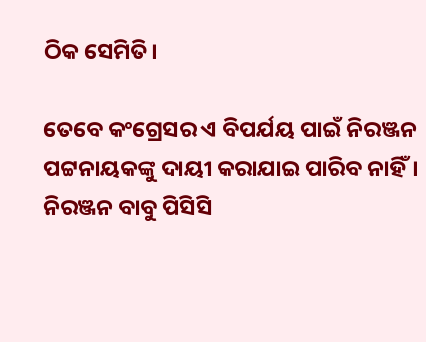ଠିକ ସେମିତି।

ତେବେ କଂଗ୍ରେସର ଏ ବିପର୍ଯୟ ପାଇଁ ନିରଞ୍ଜନ ପଟ୍ଟନାୟକଙ୍କୁ ଦାୟୀ କରାଯାଇ ପାରିବ ନାହିଁ। ନିରଞ୍ଜନ ବାବୁ ପିସିସି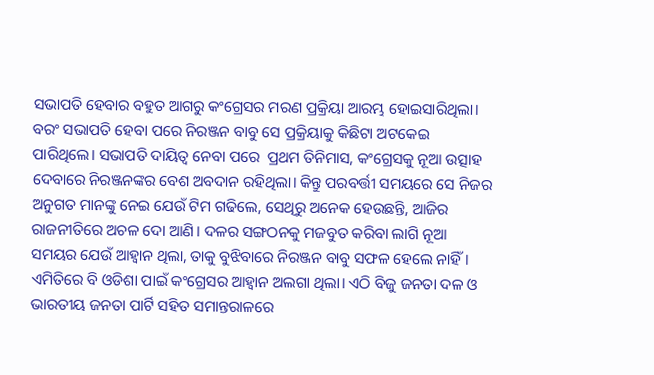ସଭାପତି ହେବାର ବହୁତ ଆଗରୁ କଂଗ୍ରେସର ମରଣ ପ୍ରକ୍ରିୟା ଆରମ୍ଭ ହୋଇସାରିଥିଲା। ବରଂ ସଭାପତି ହେବା ପରେ ନିରଞ୍ଜନ ବାବୁ ସେ ପ୍ରକ୍ରିୟାକୁ କିଛିଟା ଅଟକେଇ ପାରିଥିଲେ। ସଭାପତି ଦାୟିତ୍ଵ ନେବା ପରେ  ପ୍ରଥମ ତିନିମାସ, କଂଗ୍ରେସକୁ ନୂଆ ଉତ୍ସାହ ଦେବାରେ ନିରଞ୍ଜନଙ୍କର ବେଶ ଅବଦାନ ରହିଥିଲା। କିନ୍ତୁ ପରବର୍ତ୍ତୀ ସମୟରେ ସେ ନିଜର ଅନୁଗତ ମାନଙ୍କୁ ନେଇ ଯେଉଁ ଟିମ ଗଢିଲେ, ସେଥିରୁ ଅନେକ ହେଉଛନ୍ତି, ଆଜିର ରାଜନୀତିରେ ଅଚଳ ଦୋ ଆଣି। ଦଳର ସଙ୍ଗଠନକୁ ମଜବୁତ କରିବା ଲାଗି ନୂଆ ସମୟର ଯେଉଁ ଆହ୍ଵାନ ଥିଲା, ତାକୁ ବୁଝିବାରେ ନିରଞ୍ଜନ ବାବୁ ସଫଳ ହେଲେ ନାହିଁ। ଏମିତିରେ ବି ଓଡିଶା ପାଇଁ କଂଗ୍ରେସର ଆହ୍ଵାନ ଅଲଗା ଥିଲା। ଏଠି ବିଜୁ ଜନତା ଦଳ ଓ ଭାରତୀୟ ଜନତା ପାର୍ଟି ସହିତ ସମାନ୍ତରାଳରେ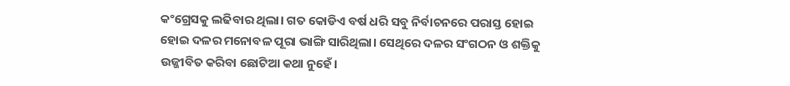କଂଗ୍ରେସକୁ ଲଢିବାର ଥିଲା। ଗତ କୋଡିଏ ବର୍ଷ ଧରି ସବୁ ନିର୍ବାଚନରେ ପରାସ୍ତ ହୋଇ ହୋଇ ଦଳର ମନୋବଳ ପୂରା ଭାଙ୍ଗି ସାରିଥିଲା। ସେଥିରେ ଦଳର ସଂଗଠନ ଓ ଶକ୍ତିକୁ ଉଜ୍ଜୀବିତ କରିବା ଛୋଟିଆ କଥା ନୁହେଁ।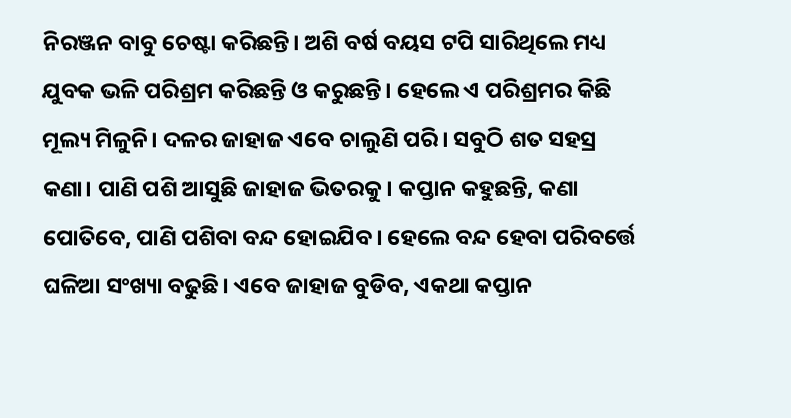ନିରଞ୍ଜନ ବାବୁ ଚେଷ୍ଟା କରିଛନ୍ତି। ଅଶି ବର୍ଷ ବୟସ ଟପି ସାରିଥିଲେ ମଧ୍ୟ ଯୁବକ ଭଳି ପରିଶ୍ରମ କରିଛନ୍ତି ଓ କରୁଛନ୍ତି। ହେଲେ ଏ ପରିଶ୍ରମର କିଛି ମୂଲ୍ୟ ମିଳୁନି। ଦଳର ଜାହାଜ ଏବେ ଚାଲୁଣି ପରି। ସବୁଠି ଶତ ସହସ୍ର କଣା। ପାଣି ପଶି ଆସୁଛି ଜାହାଜ ଭିତରକୁ। କପ୍ତାନ କହୁଛନ୍ତି, କଣା ପୋତିବେ, ପାଣି ପଶିବା ବନ୍ଦ ହୋଇଯିବ। ହେଲେ ବନ୍ଦ ହେବା ପରିବର୍ତ୍ତେ ଘଳିଆ ସଂଖ୍ୟା ବଢୁଛି। ଏବେ ଜାହାଜ ବୁଡିବ, ଏକଥା କପ୍ତାନ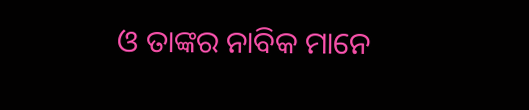ଓ ତାଙ୍କର ନାବିକ ମାନେ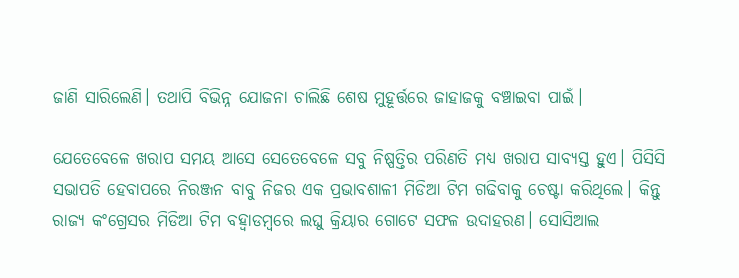ଜାଣି ସାରିଲେଣି। ତଥାପି ବିଭିନ୍ନ ଯୋଜନା ଚାଲିଛି ଶେଷ ମୁହୂର୍ତ୍ତରେ ଜାହାଜକୁ ବଞ୍ଚାଇବା ପାଇଁ।

ଯେତେବେଳେ ଖରାପ ସମୟ ଆସେ ସେତେବେଳେ ସବୁ ନିଷ୍ପତ୍ତିର ପରିଣତି ମଧ୍ୟ ଖରାପ ସାବ୍ୟସ୍ତ ହୁଏ। ପିସିସି ସଭାପତି ହେବାପରେ ନିରଞ୍ଜନ ବାବୁ ନିଜର ଏକ ପ୍ରଭାବଶାଳୀ ମିଡିଆ ଟିମ ଗଢିବାକୁ ଚେଷ୍ଟା କରିଥିଲେ। କିନ୍ତୁ ରାଜ୍ୟ କଂଗ୍ରେସର ମିଡିଆ ଟିମ ବହ୍ଵାଡମ୍ବରେ ଲଘୁ କ୍ରିୟାର ଗୋଟେ ସଫଳ ଉଦାହରଣ। ସୋସିଆଲ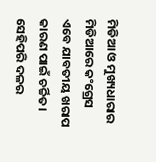ମିଡିଆ ଓ ମୁଖ୍ୟଧାରାର ମିଡିଆରେ କଂଗ୍ରେସ ଏବେ ଯାବତୀୟ ଖରାପ କାରଣ ପାଇଁ ଚର୍ଚ୍ଚିତ। ସେହିପରି ଦଳର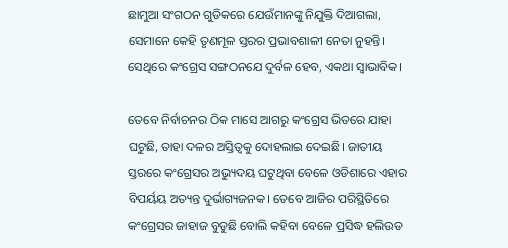ଛାମୁଆ ସଂଗଠନ ଗୁଡିକରେ ଯେଉଁମାନଙ୍କୁ ନିଯୁକ୍ତି ଦିଆଗଲା, ସେମାନେ କେହି ତୃଣମୂଳ ସ୍ତରର ପ୍ରଭାବଶାଳୀ ନେତା ନୁହନ୍ତି। ସେଥିରେ କଂଗ୍ରେସ ସଙ୍ଗଠନଯେ ଦୁର୍ବଳ ହେବ, ଏକଥା ସ୍ଵାଭାବିକ।

ତେବେ ନିର୍ବାଚନର ଠିକ ମାସେ ଆଗରୁ କଂଗ୍ରେସ ଭିତରେ ଯାହା ଘଟୁଛି, ତାହା ଦଳର ଅସ୍ତିତ୍ଵକୁ ଦୋହଲାଇ ଦେଇଛି। ଜାତୀୟ ସ୍ତରରେ କଂଗ୍ରେସର ଅଭ୍ୟୁଦୟ ଘଟୁଥିବା ବେଳେ ଓଡିଶାରେ ଏହାର ବିପର୍ୟୟ ଅତ୍ୟନ୍ତ ଦୁର୍ଭାଗ୍ୟଜନକ। ତେବେ ଆଜିର ପରିସ୍ଥିତିରେ କଂଗ୍ରେସର ଜାହାଜ ବୁଡୁଛି ବୋଲି କହିବା ବେଳେ ପ୍ରସିଦ୍ଧ ହଲିଉଡ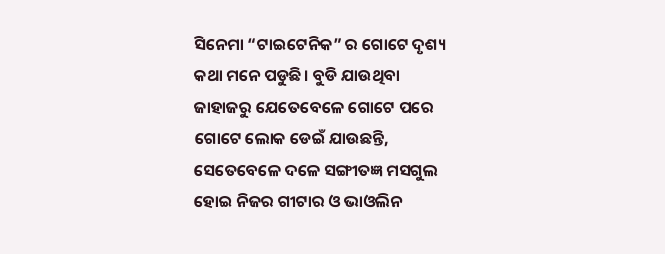ସିନେମା “ଟାଇଟେନିକ” ର ଗୋଟେ ଦୃଶ୍ୟ କଥା ମନେ ପଡୁଛି। ବୁଡି ଯାଉଥିବା ଜାହାଜରୁ ଯେତେବେଳେ ଗୋଟେ ପରେ ଗୋଟେ ଲୋକ ଡେଇଁ ଯାଉଛନ୍ତି, ସେତେବେଳେ ଦଳେ ସଙ୍ଗୀତଜ୍ଞ ମସଗୁଲ ହୋଇ ନିଜର ଗୀଟାର ଓ ଭାଓଲିନ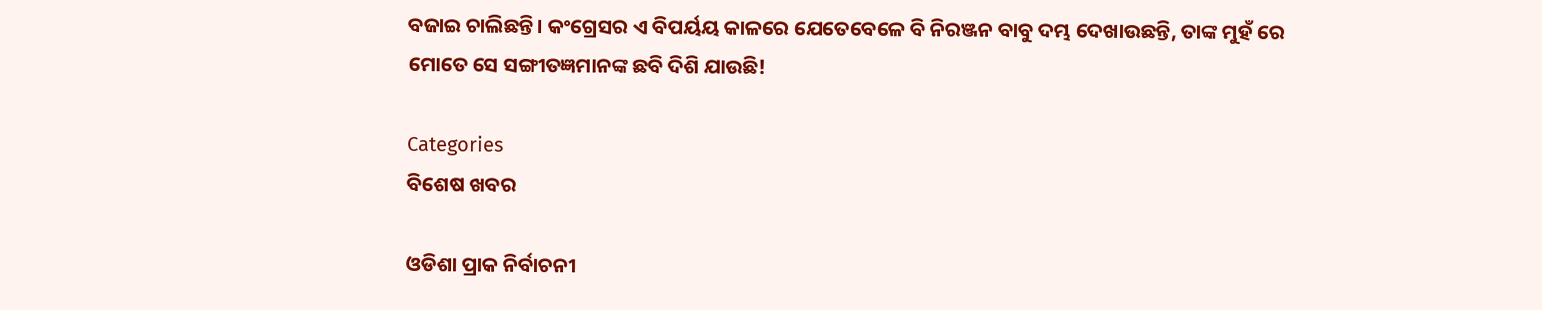ବଜାଇ ଚାଲିଛନ୍ତି। କଂଗ୍ରେସର ଏ ବିପର୍ୟୟ କାଳରେ ଯେତେବେଳେ ବି ନିରଞ୍ଜନ ବାବୁ ଦମ୍ଭ ଦେଖାଉଛନ୍ତି, ତାଙ୍କ ମୁହଁ ରେ ମୋତେ ସେ ସଙ୍ଗୀତଜ୍ଞମାନଙ୍କ ଛବି ଦିଶି ଯାଉଛି!

Categories
ବିଶେଷ ଖବର

ଓଡିଶା ପ୍ରାକ ନିର୍ବାଚନୀ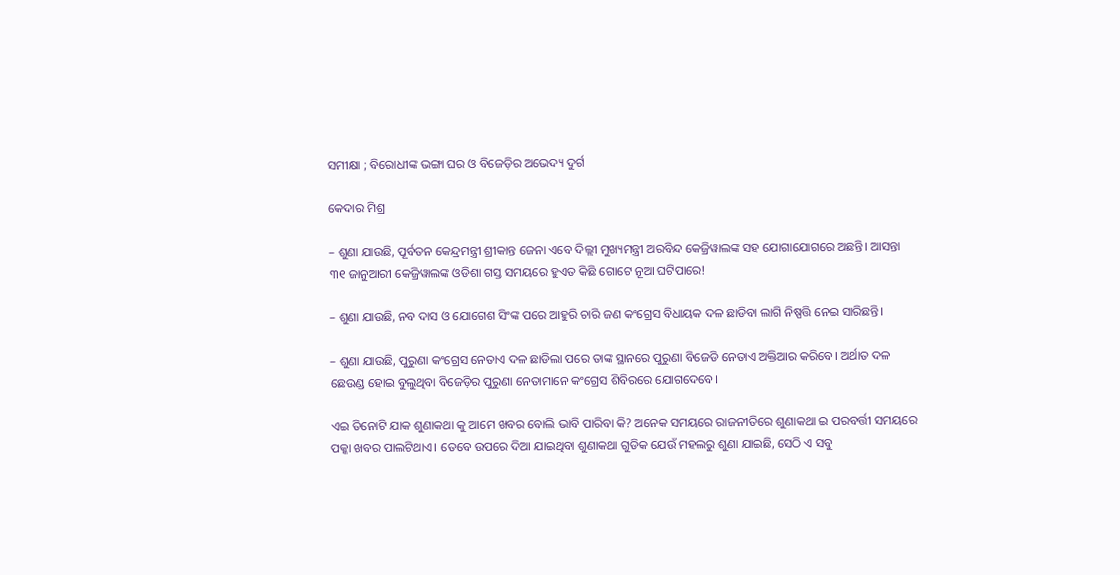ସମୀକ୍ଷା ; ବିରୋଧୀଙ୍କ ଭଙ୍ଗା ଘର ଓ ବିଜେଡ଼ିର ଅଭେଦ୍ୟ ଦୁର୍ଗ

କେଦାର ମିଶ୍ର

– ଶୁଣା ଯାଉଛି, ପୂର୍ବତନ କେନ୍ଦ୍ରମନ୍ତ୍ରୀ ଶ୍ରୀକାନ୍ତ ଜେନା ଏବେ ଦିଲ୍ଲୀ ମୁଖ୍ୟମନ୍ତ୍ରୀ ଅରବିନ୍ଦ କେଜ୍ରିୱାଲଙ୍କ ସହ ଯୋଗାଯୋଗରେ ଅଛନ୍ତି। ଆସନ୍ତା ୩୧ ଜାନୁଆରୀ କେଜ୍ରିୱାଲଙ୍କ ଓଡିଶା ଗସ୍ତ ସମୟରେ ହୁଏତ କିଛି ଗୋଟେ ନୂଆ ଘଟିପାରେ!

– ଶୁଣା ଯାଉଛି, ନବ ଦାସ ଓ ଯୋଗେଶ ସିଂଙ୍କ ପରେ ଆହୁରି ଚାରି ଜଣ କଂଗ୍ରେସ ବିଧାୟକ ଦଳ ଛାଡିବା ଲାଗି ନିଷ୍ପତ୍ତି ନେଇ ସାରିଛନ୍ତି।

– ଶୁଣା ଯାଉଛି, ପୁରୁଣା କଂଗ୍ରେସ ନେତାଏ ଦଳ ଛାଡିଲା ପରେ ତାଙ୍କ ସ୍ଥାନରେ ପୁରୁଣା ବିଜେଡି ନେତାଏ ଅକ୍ତିଆର କରିବେ। ଅର୍ଥାତ ଦଳ ଛେଉଣ୍ଡ ହୋଇ ବୁଲୁଥିବା ବିଜେଡ଼ିର ପୁରୁଣା ନେତାମାନେ କଂଗ୍ରେସ ଶିବିରରେ ଯୋଗଦେବେ।

ଏଇ ତିନୋଟି ଯାକ ଶୁଣାକଥା କୁ ଆମେ ଖବର ବୋଲି ଭାବି ପାରିବା କି? ଅନେକ ସମୟରେ ରାଜନୀତିରେ ଶୁଣାକଥା ଇ ପରବର୍ତ୍ତୀ ସମୟରେ ପକ୍କା ଖବର ପାଲଟିଥାଏ। ତେବେ ଉପରେ ଦିଆ ଯାଇଥିବା ଶୁଣାକଥା ଗୁଡିକ ଯେଉଁ ମହଲରୁ ଶୁଣା ଯାଇଛି, ସେଠି ଏ ସବୁ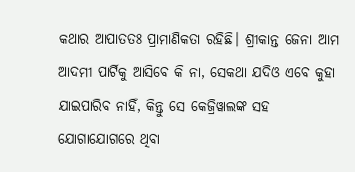କଥାର ଆପାତତଃ ପ୍ରାମାଣିକତା ରହିଛି। ଶ୍ରୀକାନ୍ତ ଜେନା ଆମ ଆଦମୀ ପାର୍ଟିକୁ ଆସିବେ କି ନା, ସେକଥା ଯଦିଓ ଏବେ କୁହା ଯାଇପାରିବ ନାହିଁ, କିନ୍ତୁ ସେ କେଜ୍ରିୱାଲଙ୍କ ସହ ଯୋଗାଯୋଗରେ ଥିବା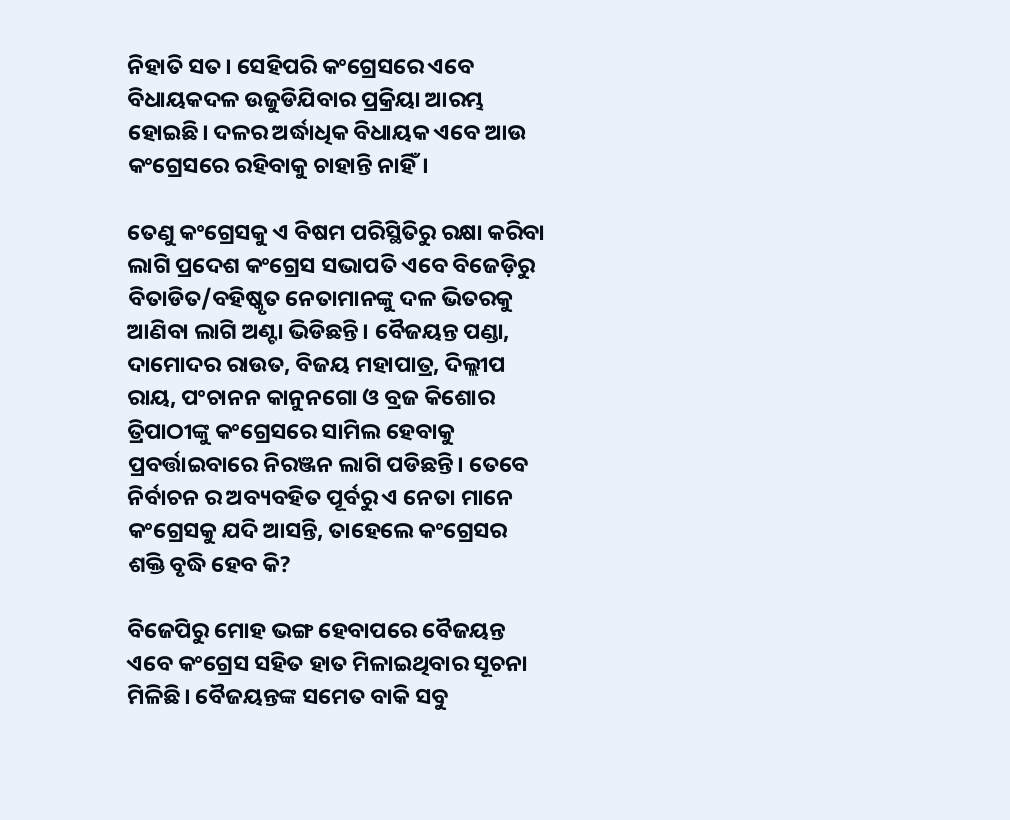ନିହାତି ସତ। ସେହିପରି କଂଗ୍ରେସରେ ଏବେ ବିଧାୟକଦଳ ଉଜୁଡିଯିବାର ପ୍ରକ୍ରିୟା ଆରମ୍ଭ ହୋଇଛି। ଦଳର ଅର୍ଦ୍ଧାଧିକ ବିଧାୟକ ଏବେ ଆଉ କଂଗ୍ରେସରେ ରହିବାକୁ ଚାହାନ୍ତି ନାହିଁ।

ତେଣୁ କଂଗ୍ରେସକୁ ଏ ବିଷମ ପରିସ୍ଥିତିରୁ ରକ୍ଷା କରିବା ଲାଗି ପ୍ରଦେଶ କଂଗ୍ରେସ ସଭାପତି ଏବେ ବିଜେଡ଼ିରୁ ବିତାଡିତ/ବହିଷ୍କୃତ ନେତାମାନଙ୍କୁ ଦଳ ଭିତରକୁ ଆଣିବା ଲାଗି ଅଣ୍ଟା ଭିଡିଛନ୍ତି। ବୈଜୟନ୍ତ ପଣ୍ଡା, ଦାମୋଦର ରାଉତ, ବିଜୟ ମହାପାତ୍ର, ଦିଲ୍ଲୀପ ରାୟ, ପଂଚାନନ କାନୁନଗୋ ଓ ବ୍ରଜ କିଶୋର ତ୍ରିପାଠୀଙ୍କୁ କଂଗ୍ରେସରେ ସାମିଲ ହେବାକୁ ପ୍ରବର୍ତ୍ତାଇବାରେ ନିରଞ୍ଜନ ଲାଗି ପଡିଛନ୍ତି। ତେବେ ନିର୍ବାଚନ ର ଅବ୍ୟବହିତ ପୂର୍ବରୁ ଏ ନେତା ମାନେ କଂଗ୍ରେସକୁ ଯଦି ଆସନ୍ତି, ତାହେଲେ କଂଗ୍ରେସର ଶକ୍ତି ବୃଦ୍ଧି ହେବ କି?

ବିଜେପିରୁ ମୋହ ଭଙ୍ଗ ହେବାପରେ ବୈଜୟନ୍ତ ଏବେ କଂଗ୍ରେସ ସହିତ ହାତ ମିଳାଇଥିବାର ସୂଚନା ମିଳିଛି। ବୈଜୟନ୍ତଙ୍କ ସମେତ ବାକି ସବୁ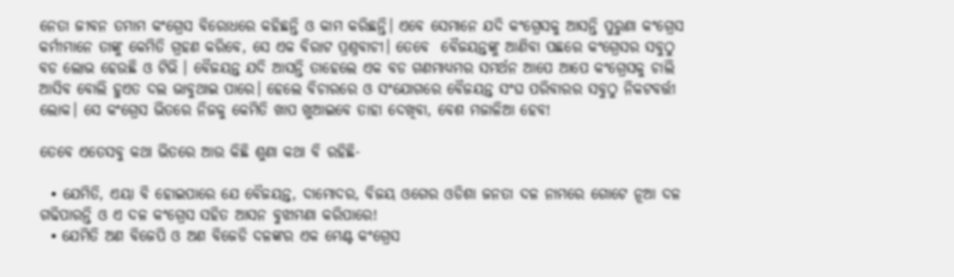ନେତା ଜୀବନ ତମାମ କଂଗ୍ରେସ ବିରୋଧରେ କହିଛନ୍ତି ଓ କାମ କରିଛନ୍ତି। ଏବେ ସେମାନେ ଯଦି କଂଗ୍ରେସକୁ ଆସନ୍ତି ପୁରୁଣା କଂଗ୍ରେସ କର୍ମୀମାନେ ତାଙ୍କୁ କେମିତି ଗ୍ରହଣ କରିବେ, ସେ ଏକ ବିରାଟ ପ୍ରଶ୍ନବାଚୀ। ତେବେ  ବୈଜୟନ୍ତଙ୍କୁ ଆଣିବା ପଛରେ କଂଗ୍ରେସର ସବୁଠୁ ବଡ ଲୋଭ ହେଉଛି ଓ ଟିଭି । ବୈଜୟନ୍ତ ଯଦି ଆସନ୍ତି ତାହେଲେ ଏକ ବଡ ଗଣମାଧ୍ୟମର ସମର୍ଥନ ଆପେ ଆପେ କଂଗ୍ରେସକୁ ଚାଲି ଆସିବ ବୋଲି ହୁଏତ ଦଲ ଭାବୁଥାଇ ପାରେ। ହେଲେ ବିଚାରରେ ଓ ସଂଯୋଗରେ ବୈଜୟନ୍ତ ସଂଘ ପରିବାରର ସବୁଠୁ ନିକଟବର୍ତ୍ତୀ ଲୋକ। ସେ କଂଗ୍ରେସ ଭିତରେ ନିଜକୁ କେମିତି ଖାପ ଖୁଆଇବେ ତାହା ଦେଖିବା, ବେଶ ମଜାଳିଆ ହେବ!

ତେବେ ଏତେସବୁ କଥା ଭିତରେ ଆଉ କିଛି ଶୁଣା କଥା ବି ରହିଛି-

  • ଯେମିତି, ଏୟା ବି ହୋଇପାରେ ଯେ ବୈଜୟନ୍ତ, ଦାମୋଦର, ବିଜୟ ଓଗେର ଓଡିଶା ଜନତା ଦଳ ନାମରେ ଗୋଟେ ନୂଆ ଦଳ ଗଢିପାରନ୍ତି ଓ ଏ ଦଳ କଂଗ୍ରେସ ସହିତ ଆସନ ବୁଝାମଣା କରିପାରେ!
  • ଯେମିତି ଅଣ ବିଜେପି ଓ ଅଣ ବିଜେଡି ଦଳଙ୍କର ଏକ ମେଣ୍ଟ କଂଗ୍ରେସ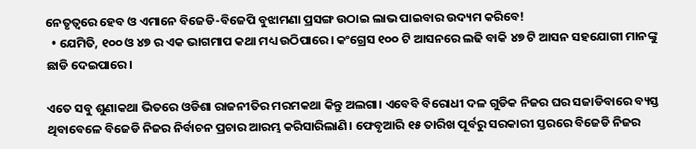ନେତୃତ୍ଵରେ ହେବ ଓ ଏମାନେ ବିଜେଡି-ବିଜେପି ବୁଝାମଣା ପ୍ରସଙ୍ଗ ଉଠାଇ ଲାଭ ପାଇବାର ଉଦ୍ୟମ କରିବେ!
  • ଯେମିତି, ୧୦୦ ଓ ୪୭ ର ଏକ ଭାଗମାପ କଥା ମଧ୍ୟ ଉଠିପାରେ। କଂଗ୍ରେସ ୧୦୦ ଟି ଆସନରେ ଲଢି ବାକି ୪୭ ଟି ଆସନ ସହଯୋଗୀ ମାନଙ୍କୁ ଛାଡି ଦେଇପାରେ।

ଏତେ ସବୁ ଶୁଣାକଥା ଭିତରେ ଓଡିଶା ରାଜନୀତିର ମରମକଥା କିନ୍ତୁ ଅଲଗା। ଏବେବି ବିରୋଧୀ ଦଳ ଗୁଡିକ ନିଜର ଘର ସଜାଡିବାରେ ବ୍ୟସ୍ତ ଥିବାବେଳେ ବିଜେଡି ନିଜର ନିର୍ବାଚନ ପ୍ରଚାର ଆରମ୍ଭ କରିସାରିଲାଣି। ଫେବୃଆରି ୧୫ ତାରିଖ ପୂର୍ବରୁ ସରକାରୀ ସ୍ତରରେ ବିଜେଡି ନିଜର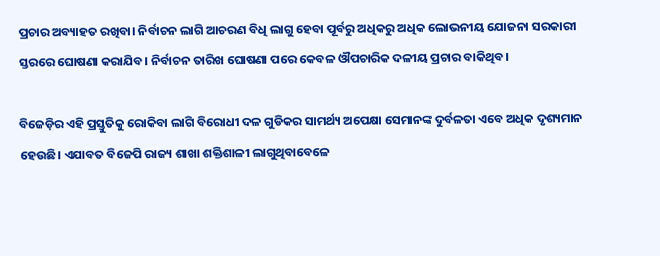ପ୍ରଚାର ଅବ୍ୟାହତ ରଖିବା। ନିର୍ବାଚନ ଲାଗି ଆଚରଣ ବିଧି ଲାଗୁ ହେବା ପୂର୍ବରୁ ଅଧିକରୁ ଅଧିକ ଲୋଭନୀୟ ଯୋଜନା ସରକାରୀ ସ୍ତରରେ ଘୋଷଣା କରାଯିବ। ନିର୍ବାଚନ ତାରିଖ ଘୋଷଣା ପରେ କେବଳ ଔପଚାରିକ ଦଳୀୟ ପ୍ରଚାର ବାକିଥିବ।

ବିଜେଡ଼ିର ଏହି ପ୍ରସ୍ତୁତିକୁ ରୋକିବା ଲାଗି ବିରୋଧୀ ଦଳ ଗୁଡିକର ସାମର୍ଥ୍ୟ ଅପେକ୍ଷା ସେମାନଙ୍କ ଦୁର୍ବଳତା ଏବେ ଅଧିକ ଦୃଶ୍ୟମାନ ହେଉଛି। ଏଯାବତ ବିଜେପି ରାଜ୍ୟ ଶାଖା ଶକ୍ତିଶାଳୀ ଲାଗୁଥିବାବେଳେ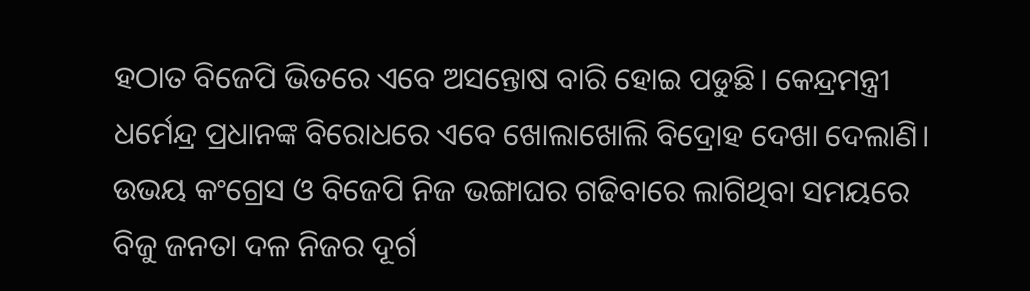ହଠାତ ବିଜେପି ଭିତରେ ଏବେ ଅସନ୍ତୋଷ ବାରି ହୋଇ ପଡୁଛି। କେନ୍ଦ୍ରମନ୍ତ୍ରୀ ଧର୍ମେନ୍ଦ୍ର ପ୍ରଧାନଙ୍କ ବିରୋଧରେ ଏବେ ଖୋଲାଖୋଲି ବିଦ୍ରୋହ ଦେଖା ଦେଲାଣି। ଉଭୟ କଂଗ୍ରେସ ଓ ବିଜେପି ନିଜ ଭଙ୍ଗାଘର ଗଢିବାରେ ଲାଗିଥିବା ସମୟରେ ବିଜୁ ଜନତା ଦଳ ନିଜର ଦୂର୍ଗ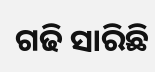ଗଢି ସାରିଛି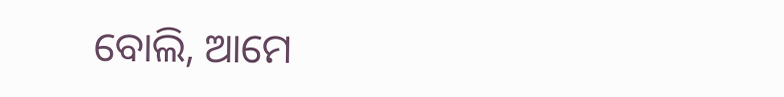ବୋଲି, ଆମେ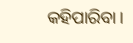କହିପାରିବା।